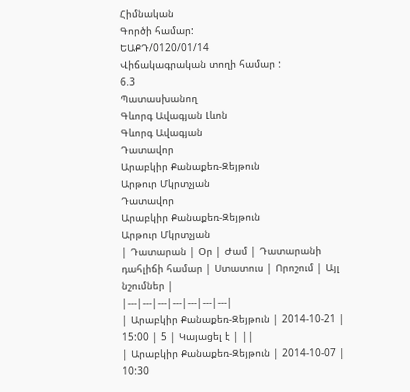Հիմնական
Գործի համար:
ԵԱՔԴ/0120/01/14
Վիճակագրական տողի համար :
6.3
Պատասխանող
Գևորգ Ավագյան Լևոն
Գևորգ Ավագյան
Դատավոր
Արաբկիր Քանաքեռ-Զեյթուն
Արթուր Մկրտչյան
Դատավոր
Արաբկիր Քանաքեռ-Զեյթուն
Արթուր Մկրտչյան
| Դատարան | Օր | Ժամ | Դատարանի դահլիճի համար | Ստատուս | Որոշում | Այլ նշումներ |
|---|---|---|---|---|---|---|
| Արաբկիր Քանաքեռ-Զեյթուն | 2014-10-21 | 15:00 | 5 | Կայացել է | ||
| Արաբկիր Քանաքեռ-Զեյթուն | 2014-10-07 | 10:30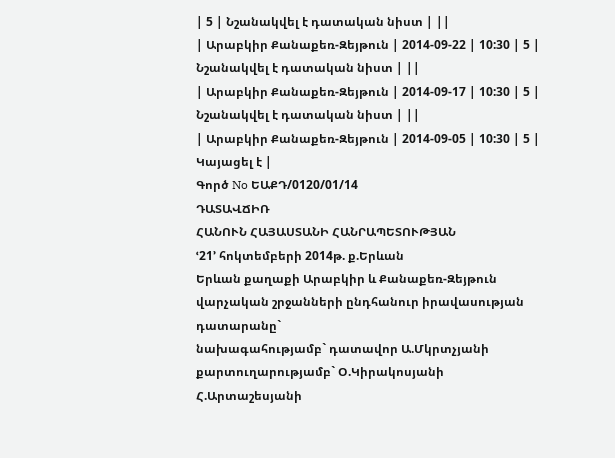| 5 | Նշանակվել է դատական նիստ | ||
| Արաբկիր Քանաքեռ-Զեյթուն | 2014-09-22 | 10:30 | 5 | Նշանակվել է դատական նիստ | ||
| Արաբկիր Քանաքեռ-Զեյթուն | 2014-09-17 | 10:30 | 5 | Նշանակվել է դատական նիստ | ||
| Արաբկիր Քանաքեռ-Զեյթուն | 2014-09-05 | 10:30 | 5 | Կայացել է |
Գործ No ԵԱՔԴ/0120/01/14
ԴԱՏԱՎՃԻՌ
ՀԱՆՈՒՆ ՀԱՅԱՍՏԱՆԻ ՀԱՆՐԱՊԵՏՈՒԹՅԱՆ
ՙ21՚ հոկտեմբերի 2014թ. ք.Երևան
Երևան քաղաքի Արաբկիր և Քանաքեռ-Զեյթուն վարչական շրջանների ընդհանուր իրավասության դատարանը`
նախագահությամբ` դատավոր Ա.Մկրտչյանի
քարտուղարությամբ` Օ.Կիրակոսյանի
Հ.Արտաշեսյանի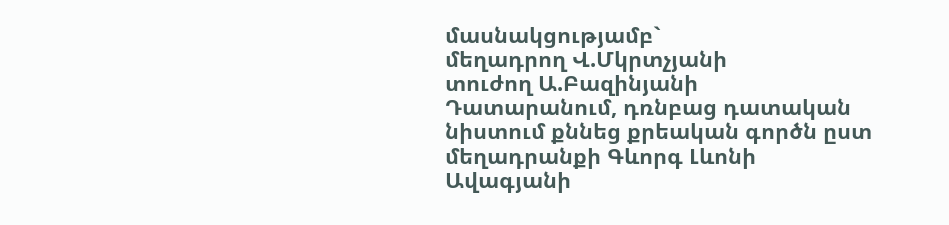մասնակցությամբ`
մեղադրող Վ.Մկրտչյանի
տուժող Ա.Բազինյանի
Դատարանում, դռնբաց դատական նիստում քննեց քրեական գործն ըստ մեղադրանքի Գևորգ Լևոնի Ավագյանի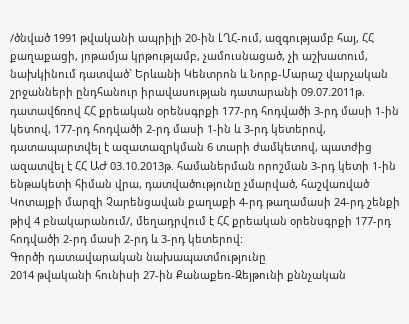/ծնված 1991 թվականի ապրիլի 20-ին ԼՂՀ-ում, ազգությամբ հայ, ՀՀ քաղաքացի, յոթամյա կրթությամբ, չամուսնացած, չի աշխատում, նախկինում դատված` Երևանի Կենտրոն և Նորք-Մարաշ վարչական շրջանների ընդհանուր իրավասության դատարանի 09.07.2011թ. դատավճռով ՀՀ քրեական օրենսգրքի 177-րդ հոդվածի 3-րդ մասի 1-ին կետով, 177-րդ հոդվածի 2-րդ մասի 1-ին և 3-րդ կետերով, դատապարտվել է ազատազրկման 6 տարի ժամկետով, պատժից ազատվել է ՀՀ ԱԺ 03.10.2013թ. համաներման որոշման 3-րդ կետի 1-ին ենթակետի հիման վրա, դատվածությունը չմարված, հաշվառված Կոտայքի մարզի Չարենցավան քաղաքի 4-րդ թաղամասի 24-րդ շենքի թիվ 4 բնակարանում/, մեղադրվում է ՀՀ քրեական օրենսգրքի 177-րդ հոդվածի 2-րդ մասի 2-րդ և 3-րդ կետերով:
Գործի դատավարական նախապատմությունը
2014 թվականի հունիսի 27-ին Քանաքեռ-Զեյթունի քննչական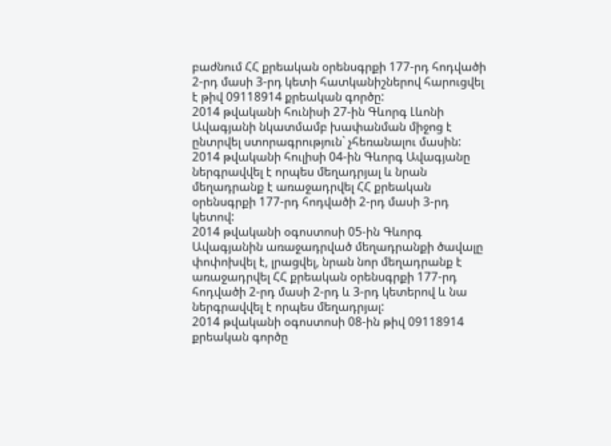բաժնում ՀՀ քրեական օրենսգրքի 177-րդ հոդվածի 2-րդ մասի 3-րդ կետի հատկանիշներով հարուցվել է թիվ 09118914 քրեական գործը:
2014 թվականի հունիսի 27-ին Գևորգ Լևոնի Ավագյանի նկատմամբ խափանման միջոց է ընտրվել ստորագրություն` չհեռանալու մասին:
2014 թվականի հուլիսի 04-ին Գևորգ Ավագյանը ներգրավվել է որպես մեղադրյալ և նրան մեղադրանք է առաջադրվել ՀՀ քրեական օրենսգրքի 177-րդ հոդվածի 2-րդ մասի 3-րդ կետով:
2014 թվականի օգոստոսի 05-ին Գևորգ Ավագյանին առաջադրված մեղադրանքի ծավալը փոփոխվել է, լրացվել, նրան նոր մեղադրանք է առաջադրվել ՀՀ քրեական օրենսգրքի 177-րդ հոդվածի 2-րդ մասի 2-րդ և 3-րդ կետերով և նա ներգրավվել է որպես մեղադրյալ:
2014 թվականի օգոստոսի 08-ին թիվ 09118914 քրեական գործը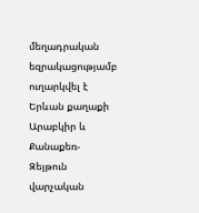մեղադրական եզրակացությամբ ուղարկվել է Երևան քաղաքի Արաբկիր և Քանաքեռ-Զեյթուն վարչական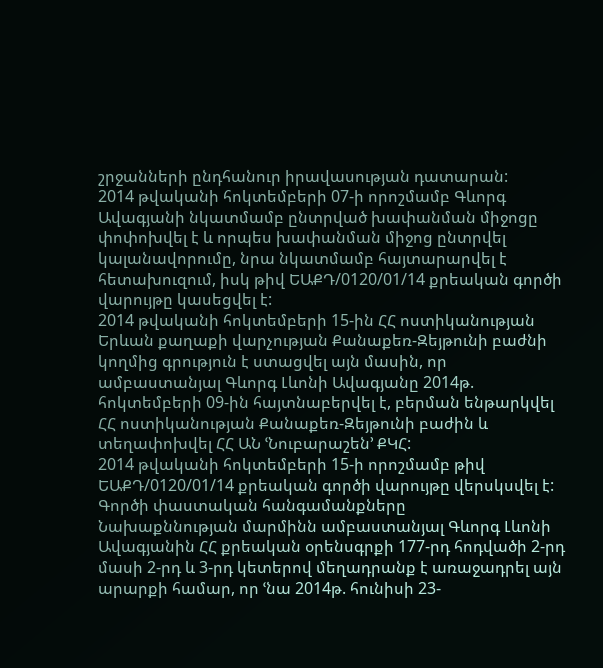շրջանների ընդհանուր իրավասության դատարան:
2014 թվականի հոկտեմբերի 07-ի որոշմամբ Գևորգ Ավագյանի նկատմամբ ընտրված խափանման միջոցը փոփոխվել է և որպես խափանման միջոց ընտրվել կալանավորումը, նրա նկատմամբ հայտարարվել է հետախուզում, իսկ թիվ ԵԱՔԴ/0120/01/14 քրեական գործի վարույթը կասեցվել է:
2014 թվականի հոկտեմբերի 15-ին ՀՀ ոստիկանության Երևան քաղաքի վարչության Քանաքեռ-Զեյթունի բաժնի կողմից գրություն է ստացվել այն մասին, որ ամբաստանյալ Գևորգ Լևոնի Ավագյանը 2014թ. հոկտեմբերի 09-ին հայտնաբերվել է, բերման ենթարկվել ՀՀ ոստիկանության Քանաքեռ-Զեյթունի բաժին և տեղափոխվել ՀՀ ԱՆ ՙՆուբարաշեն՚ ՔԿՀ:
2014 թվականի հոկտեմբերի 15-ի որոշմամբ թիվ ԵԱՔԴ/0120/01/14 քրեական գործի վարույթը վերսկսվել է:
Գործի փաստական հանգամանքները
Նախաքննության մարմինն ամբաստանյալ Գևորգ Լևոնի Ավագյանին ՀՀ քրեական օրենսգրքի 177-րդ հոդվածի 2-րդ մասի 2-րդ և 3-րդ կետերով մեղադրանք է առաջադրել այն արարքի համար, որ ՙնա 2014թ. հունիսի 23-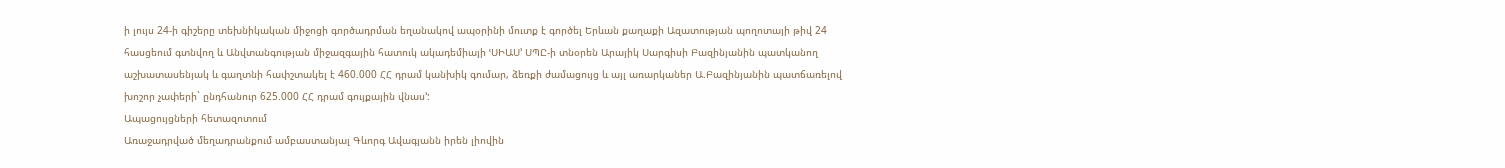ի լույս 24-ի գիշերը տեխնիկական միջոցի գործադրման եղանակով ապօրինի մուտք է գործել Երևան քաղաքի Ազատության պողոտայի թիվ 24 հասցեում գտնվող և Անվտանգության միջազգային հատուկ ակադեմիայի ՙՍԻԱՍ՚ ՍՊԸ-ի տնօրեն Արայիկ Սարգիսի Բազինյանին պատկանող աշխատասենյակ և գաղտնի հափշտակել է 460.000 ՀՀ դրամ կանխիկ գումար, ձեռքի ժամացույց և այլ առարկաներ Ա.Բազինյանին պատճառելով խոշոր չափերի` ընդհանուր 625.000 ՀՀ դրամ գույքային վնաս՚:
Ապացույցների հետազոտում
Առաջադրված մեղադրանքում ամբաստանյալ Գևորգ Ավագյանն իրեն լիովին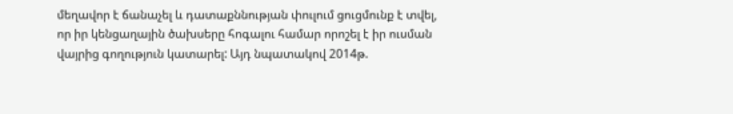մեղավոր է ճանաչել և դատաքննության փուլում ցուցմունք է տվել, որ իր կենցաղային ծախսերը հոգալու համար որոշել է իր ուսման վայրից գողություն կատարել: Այդ նպատակով 2014թ.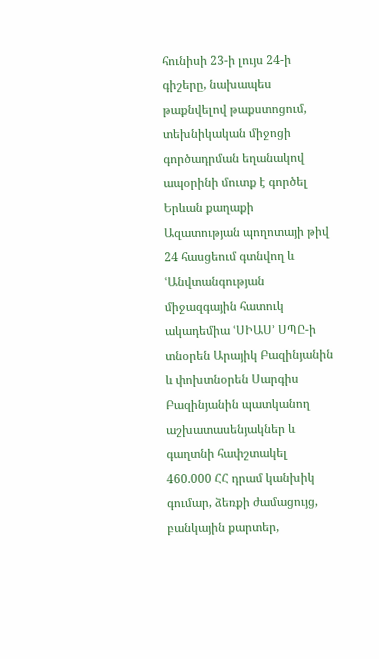հունիսի 23-ի լույս 24-ի գիշերը, նախապես թաքնվելով թաքստոցում, տեխնիկական միջոցի գործադրման եղանակով ապօրինի մուտք է գործել Երևան քաղաքի Ազատության պողոտայի թիվ 24 հասցեում գտնվող և ՙԱնվտանգության միջազգային հատուկ ակադեմիա ՙՍԻԱՍ՚ ՍՊԸ-ի տնօրեն Արայիկ Բազինյանին և փոխտնօրեն Սարգիս Բազինյանին պատկանող աշխատասենյակներ և գաղտնի հափշտակել 460.000 ՀՀ դրամ կանխիկ գումար, ձեռքի ժամացույց, բանկային քարտեր,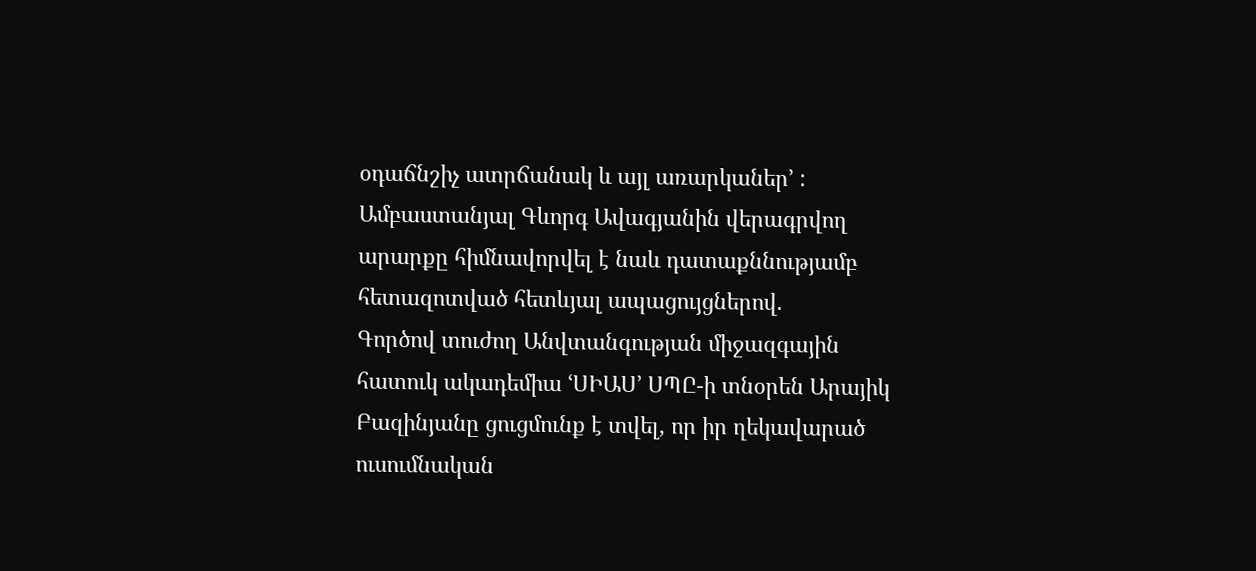օդաճնշիչ ատրճանակ և այլ առարկաներ՚ :
Ամբաստանյալ Գևորգ Ավագյանին վերագրվող արարքը հիմնավորվել է նաև դատաքննությամբ հետազոտված հետևյալ ապացույցներով.
Գործով տուժող Անվտանգության միջազգային հատուկ ակադեմիա ՙՍԻԱՍ՚ ՍՊԸ-ի տնօրեն Արայիկ Բազինյանը ցուցմունք է տվել, որ իր ղեկավարած ուսումնական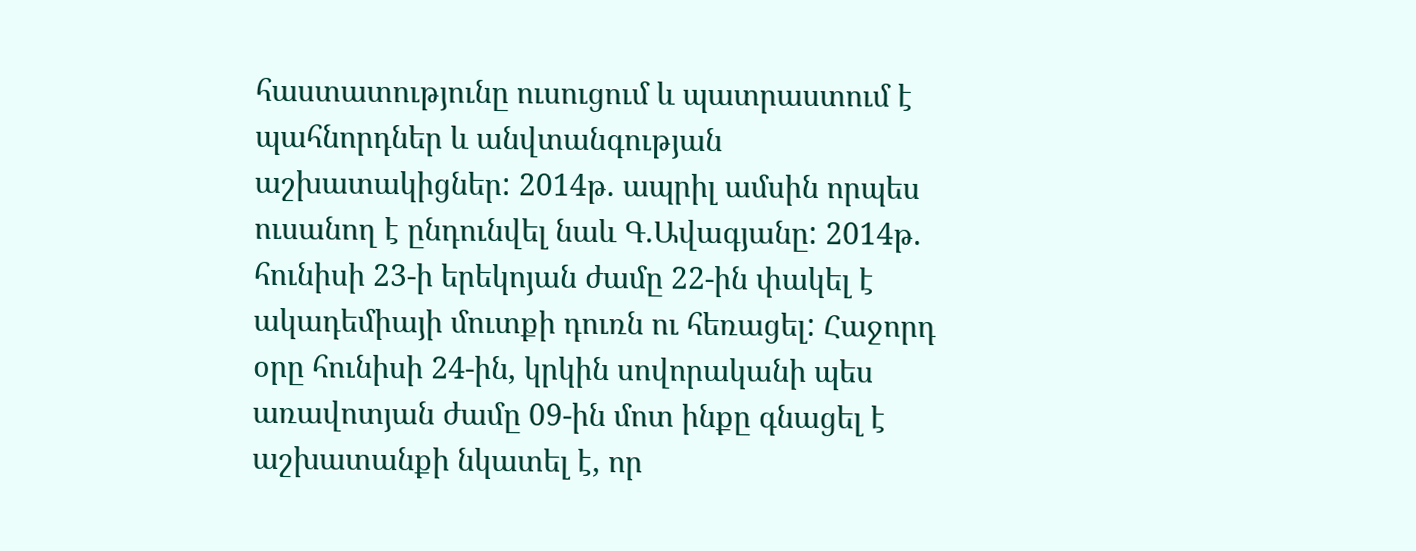հաստատությունը ուսուցում և պատրաստում է պահնորդներ և անվտանգության աշխատակիցներ: 2014թ. ապրիլ ամսին որպես ուսանող է ընդունվել նաև Գ.Ավագյանը: 2014թ. հունիսի 23-ի երեկոյան ժամը 22-ին փակել է ակադեմիայի մուտքի դուռն ու հեռացել: Հաջորդ օրը հունիսի 24-ին, կրկին սովորականի պես առավոտյան ժամը 09-ին մոտ ինքը գնացել է աշխատանքի նկատել է, որ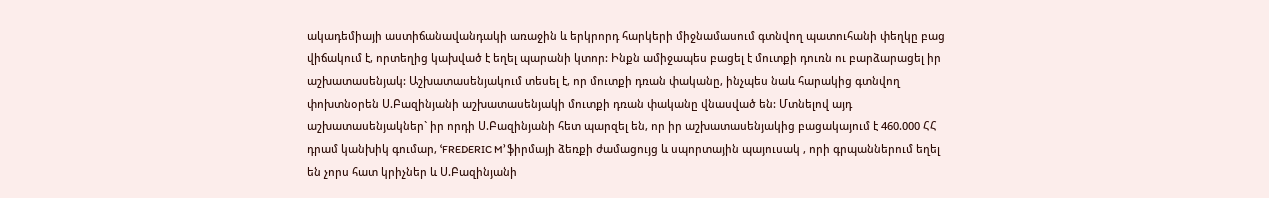ակադեմիայի աստիճանավանդակի առաջին և երկրորդ հարկերի միջնամասում գտնվող պատուհանի փեղկը բաց վիճակում է, որտեղից կախված է եղել պարանի կտոր: Ինքն ամիջապես բացել է մուտքի դուռն ու բարձարացել իր աշխատասենյակ: Աշխատասենյակում տեսել է, որ մուտքի դռան փականը, ինչպես նաև հարակից գտնվող փոխտնօրեն Ս.Բազինյանի աշխատասենյակի մուտքի դռան փականը վնասված են: Մտնելով այդ աշխատասենյակներ` իր որդի Ս.Բազինյանի հետ պարզել են, որ իր աշխատասենյակից բացակայում է 460.000 ՀՀ դրամ կանխիկ գումար, ՙFREDERIC M՚ ֆիրմայի ձեռքի ժամացույց և սպորտային պայուսակ , որի գրպաններում եղել են չորս հատ կրիչներ և Ս.Բազինյանի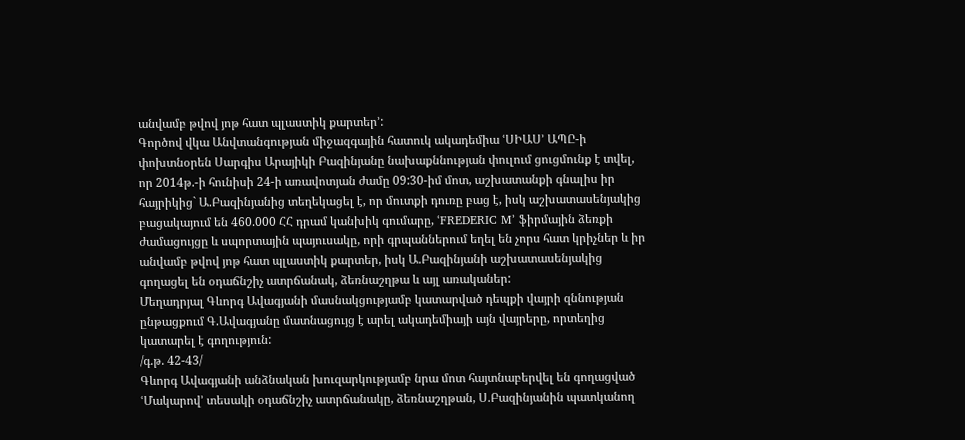անվամբ թվով յոթ հատ պլաստիկ քարտեր՚:
Գործով վկա Անվտանգության միջազգային հատուկ ակադեմիա ՙՍԻԱՍ՚ ԱՊԸ-ի փոխտնօրեն Սարգիս Արայիկի Բազինյանը նախաքննության փուլում ցուցմունք է տվել, որ 2014թ.-ի հունիսի 24-ի առավոտյան ժամը 09:30-իմ մոտ, աշխատանքի գնալիս իր հայրիկից` Ա.Բազինյանից տեղեկացել է, որ մուտքի դուռը բաց է, իսկ աշխատասենյակից բացակայում են 460.000 ՀՀ դրամ կանխիկ գումարը, ՙFREDERIC M՚ ֆիրմային ձեռքի ժամացույցը և սպորտային պայուսակը, որի գրպաններում եղել են չորս հատ կրիչներ և իր անվամբ թվով յոթ հատ պլաստիկ քարտեր, իսկ Ա.Բազինյանի աշխատասենյակից գողացել են օդաճնշիչ ատրճանակ, ձեռնաշղթա և այլ առականեր:
Մեղադրյալ Գևորգ Ավագյանի մասնակցությամբ կատարված դեպքի վայրի զննության ընթացքում Գ.Ավագյանը մատնացույց է արել ակադեմիայի այն վայրերը, որտեղից կատարել է գողություն:
/գ.թ. 42-43/
Գևորգ Ավագյանի անձնական խուզարկությամբ նրա մոտ հայտնաբերվել են գողացված ՙՄակարով՚ տեսակի օդաճնշիչ ատրճանակը, ձեռնաշղթան, Ս.Բազինյանին պատկանող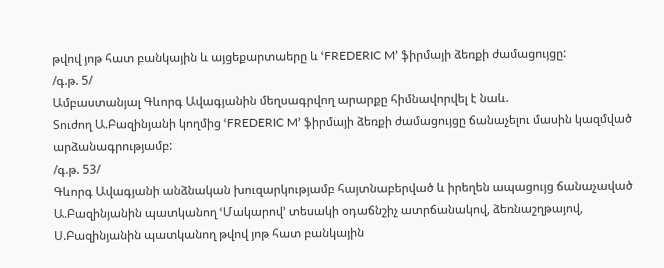թվով յոթ հատ բանկային և այցեքարտաերը և ՙFREDERIC M՚ ֆիրմայի ձեռքի ժամացույցը:
/գ.թ. 5/
Ամբաստանյալ Գևորգ Ավագյանին մեղսագրվող արարքը հիմնավորվել է նաև.
Տուժող Ա.Բազինյանի կողմից ՙFREDERIC M՚ ֆիրմայի ձեռքի ժամացույցը ճանաչելու մասին կազմված արձանագրությամբ:
/գ.թ. 53/
Գևորգ Ավագյանի անձնական խուզարկությամբ հայտնաբերված և իրեղեն ապացույց ճանաչաված Ա.Բազինյանին պատկանող ՙՄակարով՚ տեսակի օդաճնշիչ ատրճանակով, ձեռնաշղթայով, Ս.Բազինյանին պատկանող թվով յոթ հատ բանկային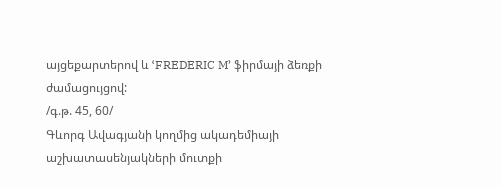այցեքարտերով և ՙFREDERIC M՚ ֆիրմայի ձեռքի ժամացույցով:
/գ.թ. 45, 60/
Գևորգ Ավագյանի կողմից ակադեմիայի աշխատասենյակների մուտքի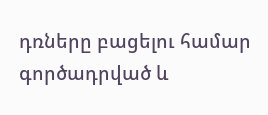դռները բացելու համար գործադրված և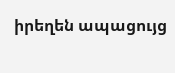իրեղեն ապացույց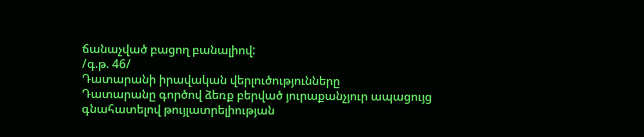ճանաչված բացող բանալիով:
/գ.թ. 46/
Դատարանի իրավական վերլուծությունները
Դատարանը գործով ձեռք բերված յուրաքանչյուր ապացույց գնահատելով թույլատրելիության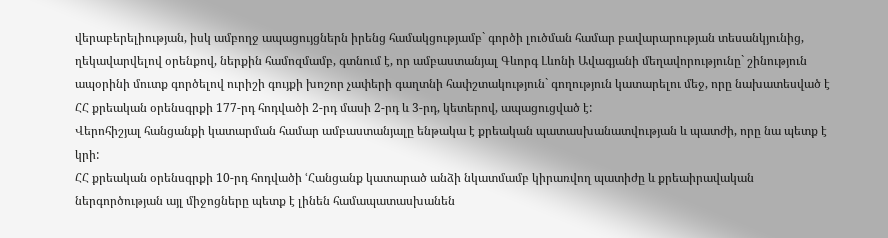վերաբերելիության, իսկ ամբողջ ապացույցներն իրենց համակցությամբ` գործի լուծման համար բավարարության տեսանկյունից, ղեկավարվելով օրենքով, ներքին համոզմամբ, գտնում է, որ ամբաստանյալ Գևորգ Լևոնի Ավագյանի մեղավորությունը` շինություն ապօրինի մուտք գործելով ուրիշի գույքի խոշոր չափերի գաղտնի հափշտակություն` գողություն կատարելու մեջ, որը նախատեսված է ՀՀ քրեական օրենսգրքի 177-րդ հոդվածի 2-րդ մասի 2-րդ և 3-րդ, կետերով, ապացուցված է:
Վերոհիշյալ հանցանքի կատարման համար ամբաստանյալը ենթակա է քրեական պատասխանատվության և պատժի, որը նա պետք է կրի:
ՀՀ քրեական օրենսգրքի 10-րդ հոդվածի ՙՀանցանք կատարած անձի նկատմամբ կիրառվող պատիժը և քրեաիրավական ներգործության այլ միջոցները պետք է լինեն համապատասխանեն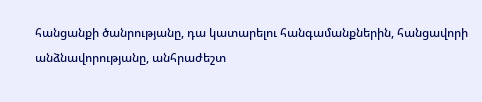հանցանքի ծանրությանը, դա կատարելու հանգամանքներին, հանցավորի անձնավորությանը, անհրաժեշտ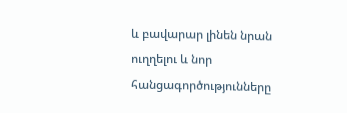և բավարար լինեն նրան ուղղելու և նոր հանցագործությունները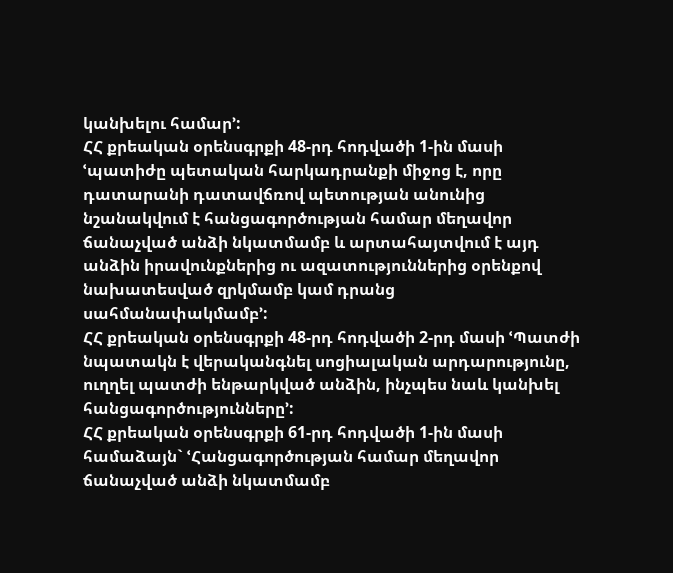կանխելու համար՚:
ՀՀ քրեական օրենսգրքի 48-րդ հոդվածի 1-ին մասի ՙպատիժը պետական հարկադրանքի միջոց է, որը դատարանի դատավճռով պետության անունից նշանակվում է հանցագործության համար մեղավոր ճանաչված անձի նկատմամբ և արտահայտվում է այդ անձին իրավունքներից ու ազատություններից օրենքով նախատեսված զրկմամբ կամ դրանց սահմանափակմամբ՚:
ՀՀ քրեական օրենսգրքի 48-րդ հոդվածի 2-րդ մասի ՙՊատժի նպատակն է վերականգնել սոցիալական արդարությունը, ուղղել պատժի ենթարկված անձին, ինչպես նաև կանխել հանցագործությունները՚:
ՀՀ քրեական օրենսգրքի 61-րդ հոդվածի 1-ին մասի համաձայն` ՙՀանցագործության համար մեղավոր ճանաչված անձի նկատմամբ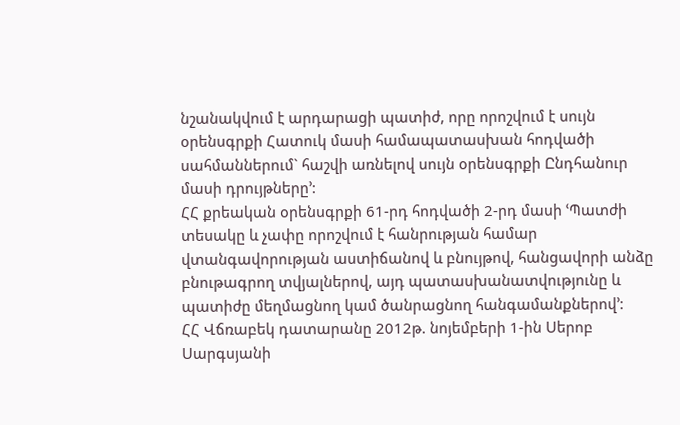նշանակվում է արդարացի պատիժ, որը որոշվում է սույն օրենսգրքի Հատուկ մասի համապատասխան հոդվածի սահմաններում` հաշվի առնելով սույն օրենսգրքի Ընդհանուր մասի դրույթները՚:
ՀՀ քրեական օրենսգրքի 61-րդ հոդվածի 2-րդ մասի ՙՊատժի տեսակը և չափը որոշվում է հանրության համար վտանգավորության աստիճանով և բնույթով, հանցավորի անձը բնութագրող տվյալներով, այդ պատասխանատվությունը և պատիժը մեղմացնող կամ ծանրացնող հանգամանքներով՚:
ՀՀ Վճռաբեկ դատարանը 2012թ. նոյեմբերի 1-ին Սերոբ Սարգսյանի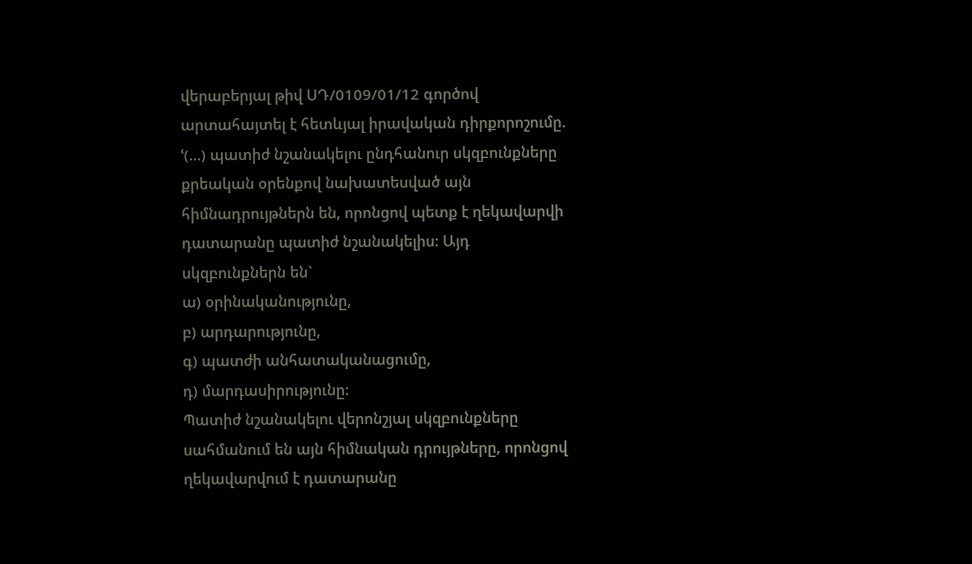վերաբերյալ թիվ ՍԴ/0109/01/12 գործով արտահայտել է հետևյալ իրավական դիրքորոշումը. ՙ(…) պատիժ նշանակելու ընդհանուր սկզբունքները քրեական օրենքով նախատեսված այն հիմնադրույթներն են, որոնցով պետք է ղեկավարվի դատարանը պատիժ նշանակելիս: Այդ սկզբունքներն են`
ա) օրինականությունը,
բ) արդարությունը,
գ) պատժի անհատականացումը,
դ) մարդասիրությունը:
Պատիժ նշանակելու վերոնշյալ սկզբունքները սահմանում են այն հիմնական դրույթները, որոնցով ղեկավարվում է դատարանը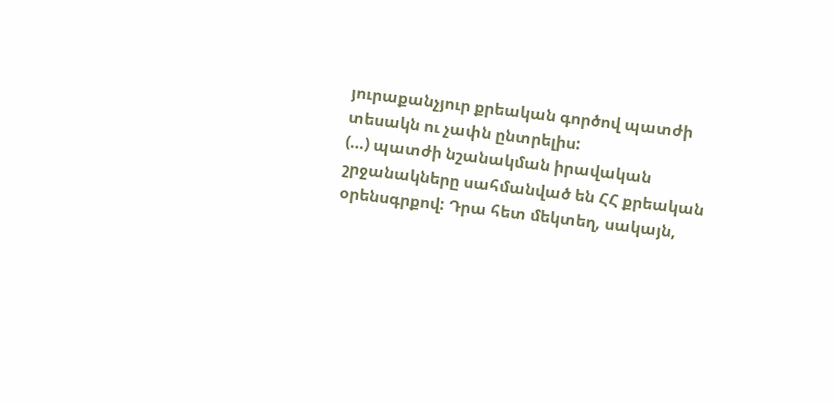յուրաքանչյուր քրեական գործով պատժի տեսակն ու չափն ընտրելիս:
(…) պատժի նշանակման իրավական շրջանակները սահմանված են ՀՀ քրեական օրենսգրքով: Դրա հետ մեկտեղ, սակայն,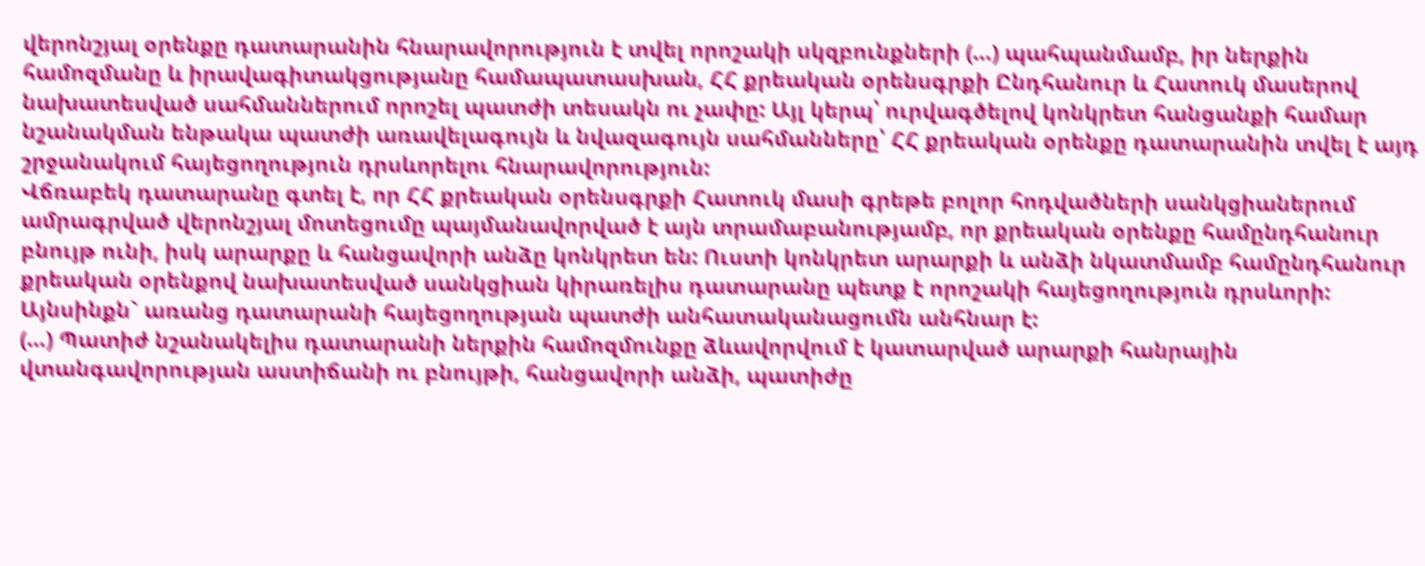վերոնշյալ օրենքը դատարանին հնարավորություն է տվել որոշակի սկզբունքների (…) պահպանմամբ, իր ներքին համոզմանը և իրավագիտակցությանը համապատասխան, ՀՀ քրեական օրենսգրքի Ընդհանուր և Հատուկ մասերով նախատեսված սահմաններում որոշել պատժի տեսակն ու չափը: Այլ կերպ՝ ուրվագծելով կոնկրետ հանցանքի համար նշանակման ենթակա պատժի առավելագույն և նվազագույն սահմանները՝ ՀՀ քրեական օրենքը դատարանին տվել է այդ շրջանակում հայեցողություն դրսևորելու հնարավորություն:
Վճռաբեկ դատարանը գտել է, որ ՀՀ քրեական օրենսգրքի Հատուկ մասի գրեթե բոլոր հոդվածների սանկցիաներում ամրագրված վերոնշյալ մոտեցումը պայմանավորված է այն տրամաբանությամբ, որ քրեական օրենքը համընդհանուր բնույթ ունի, իսկ արարքը և հանցավորի անձը կոնկրետ են: Ուստի կոնկրետ արարքի և անձի նկատմամբ համընդհանուր քրեական օրենքով նախատեսված սանկցիան կիրառելիս դատարանը պետք է որոշակի հայեցողություն դրսևորի:
Այնսինքն` առանց դատարանի հայեցողության պատժի անհատականացումն անհնար է:
(…) Պատիժ նշանակելիս դատարանի ներքին համոզմունքը ձևավորվում է կատարված արարքի հանրային վտանգավորության աստիճանի ու բնույթի, հանցավորի անձի, պատիժը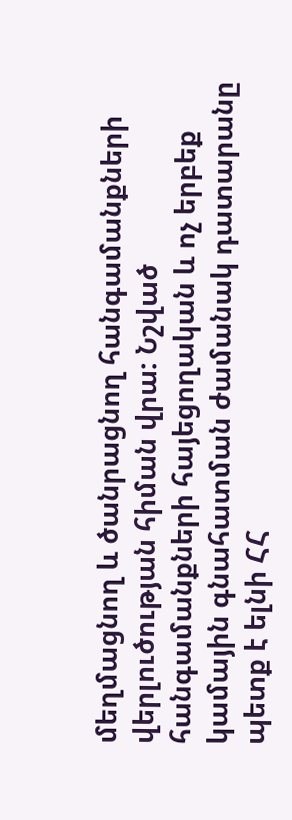մեղմացնող և ծանրացնող հանգամանքների վերլուծության հիման վրա: Նշված հանգամանքների հայեցողական և ոչ երբեք կամային գնահատման ժամանակ դատարանը պետք է ելնի ՀՀ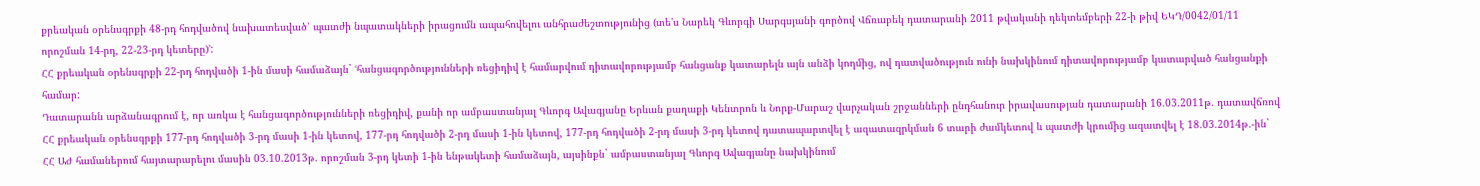քրեական օրենսգրքի 48-րդ հոդվածով նախատեսված՝ պատժի նպատակների իրացումն ապահովելու անհրաժեշտությունից (տե'ս Նարեկ Գևորգի Սարգսյանի գործով Վճռաբեկ դատարանի 2011 թվականի դեկտեմբերի 22-ի թիվ ԵԿԴ/0042/01/11 որոշման 14-րդ, 22-23-րդ կետերը)՚:
ՀՀ քրեական օրենսգրքի 22-րդ հոդվածի 1-ին մասի համաձայն` ՙհանցագործությունների ռեցիդիվ է համարվում դիտավորությամբ հանցանք կատարելն այն անձի կողմից, ով դատվածություն ունի նախկինում դիտավորությամբ կատարված հանցանքի համար:
Դատարանն արձանագրում է, որ առկա է հանցագործությունների ռեցիդիվ, քանի որ ամբաստանյալ Գևորգ Ավագյանը Երևան քաղաքի Կենտրոն և Նորք-Մարաշ վարչական շրջանների ընդհանուր իրավասության դատարանի 16.03.2011թ. դատավճռով ՀՀ քրեական օրենսգրքի 177-րդ հոդվածի 3-րդ մասի 1-ին կետով, 177-րդ հոդվածի 2-րդ մասի 1-ին կետով, 177-րդ հոդվածի 2-րդ մասի 3-րդ կետով դատապարտվել է ազատազրկման 6 տարի ժամկետով և պատժի կրումից ազատվել է 18.03.2014թ.-ին` ՀՀ ԱԺ համաներում հայտարարելու մասին 03.10.2013թ. որոշման 3-րդ կետի 1-ին ենթակետի համաձայն, այսինքն` ամբաստանյալ Գևորգ Ավագյանը նախկինում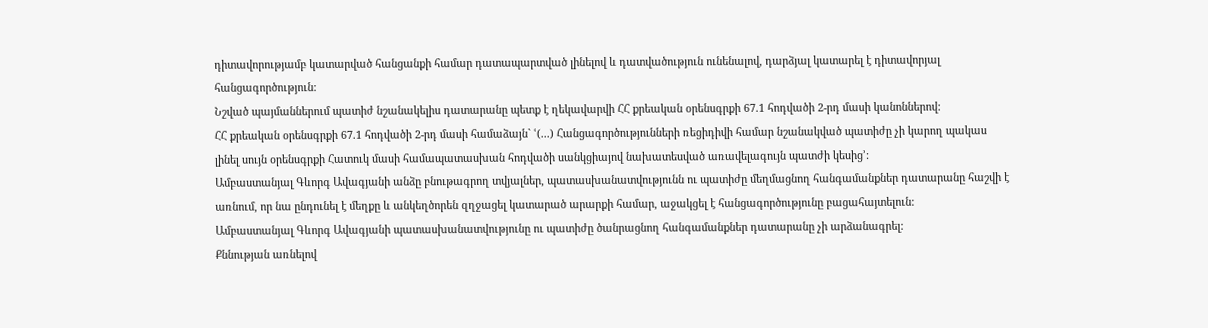դիտավորությամբ կատարված հանցանքի համար դատապարտված լինելով և դատվածություն ունենալով, դարձյալ կատարել է դիտավորյալ հանցագործություն:
Նշված պայմաններում պատիժ նշանակելիս դատարանը պետք է ղեկավարվի ՀՀ քրեական օրենսգրքի 67.1 հոդվածի 2-րդ մասի կանոններով:
ՀՀ քրեական օրենսգրքի 67.1 հոդվածի 2-րդ մասի համաձայն` ՙ(...) Հանցագործությունների ռեցիդիվի համար նշանակված պատիժը չի կարող պակաս լինել սույն օրենսգրքի Հատուկ մասի համապատասխան հոդվածի սանկցիայով նախատեսված առավելագույն պատժի կեսից՚:
Ամբաստանյալ Գևորգ Ավագյանի անձը բնութագրող տվյալներ, պատասխանատվությունն ու պատիժը մեղմացնող հանգամանքներ դատարանը հաշվի է առնում, որ նա ընդունել է մեղքը և անկեղծորեն զղջացել կատարած արարքի համար, աջակցել է հանցագործությունը բացահայտելուն:
Ամբաստանյալ Գևորգ Ավագյանի պատասխանատվությունը ու պատիժը ծանրացնող հանգամանքներ դատարանը չի արձանագրել:
Քննության առնելով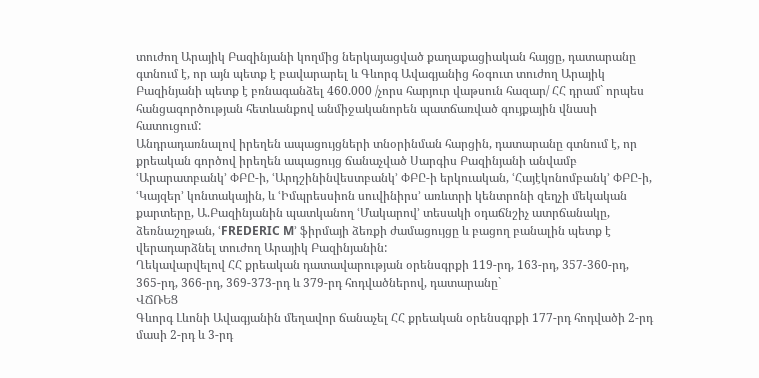տուժող Արայիկ Բազինյանի կողմից ներկայացված քաղաքացիական հայցը, դատարանը գտնում է, որ այն պետք է բավարարել և Գևորգ Ավագյանից հօգուտ տուժող Արայիկ Բազինյանի պետք է բռնագանձել 460.000 /չորս հարյուր վաթսուն հազար/ ՀՀ դրամ` որպես հանցագործության հետևանքով անմիջականորեն պատճառված գույքային վնասի հատուցում:
Անդրադառնալով իրեղեն ապացույցների տնօրինման հարցին, դատարանը գտնում է, որ քրեական գործով իրեղեն ապացույց ճանաչված Սարգիս Բազինյանի անվամբ ՙԱրարատբանկ՚ ՓԲԸ-ի, ՙԱրդշինինվեստբանկ՚ ՓԲԸ-ի երկուական, ՙՀայէկոնոմբանկ՚ ՓԲԸ-ի, ՙԿայզեր՚ կոնտակային, և ՙԻմպրեսսիոն սուվինիրս՚ առևտրի կենտրոնի զեղչի մեկական քարտերը, Ա.Բազինյանին պատկանող ՙՄակարով՚ տեսակի օդաճնշիչ ատրճանակը, ձեռնաշղթան, ՙFREDERIC M՚ ֆիրմայի ձեռքի ժամացույցը և բացող բանալին պետք է վերադարձնել տուժող Արայիկ Բազինյանին:
Ղեկավարվելով ՀՀ քրեական դատավարության օրենսգրքի 119-րդ, 163-րդ, 357-360-րդ, 365-րդ, 366-րդ, 369-373-րդ և 379-րդ հոդվածներով, դատարանը`
ՎՃՌԵՑ
Գևորգ Լևոնի Ավագյանին մեղավոր ճանաչել ՀՀ քրեական օրենսգրքի 177-րդ հոդվածի 2-րդ մասի 2-րդ և 3-րդ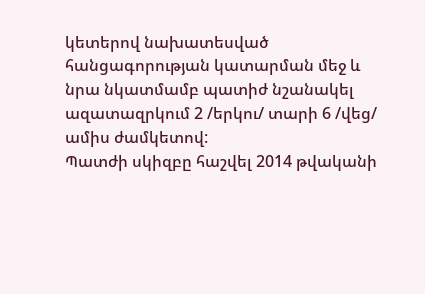կետերով նախատեսված հանցագորության կատարման մեջ և նրա նկատմամբ պատիժ նշանակել ազատազրկում 2 /երկու/ տարի 6 /վեց/ ամիս ժամկետով:
Պատժի սկիզբը հաշվել 2014 թվականի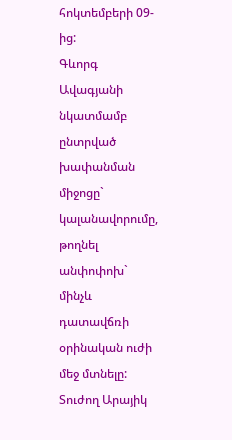հոկտեմբերի 09-ից:
Գևորգ Ավագյանի նկատմամբ ընտրված խափանման միջոցը` կալանավորումը, թողնել անփոփոխ` մինչև դատավճռի օրինական ուժի մեջ մտնելը:
Տուժող Արայիկ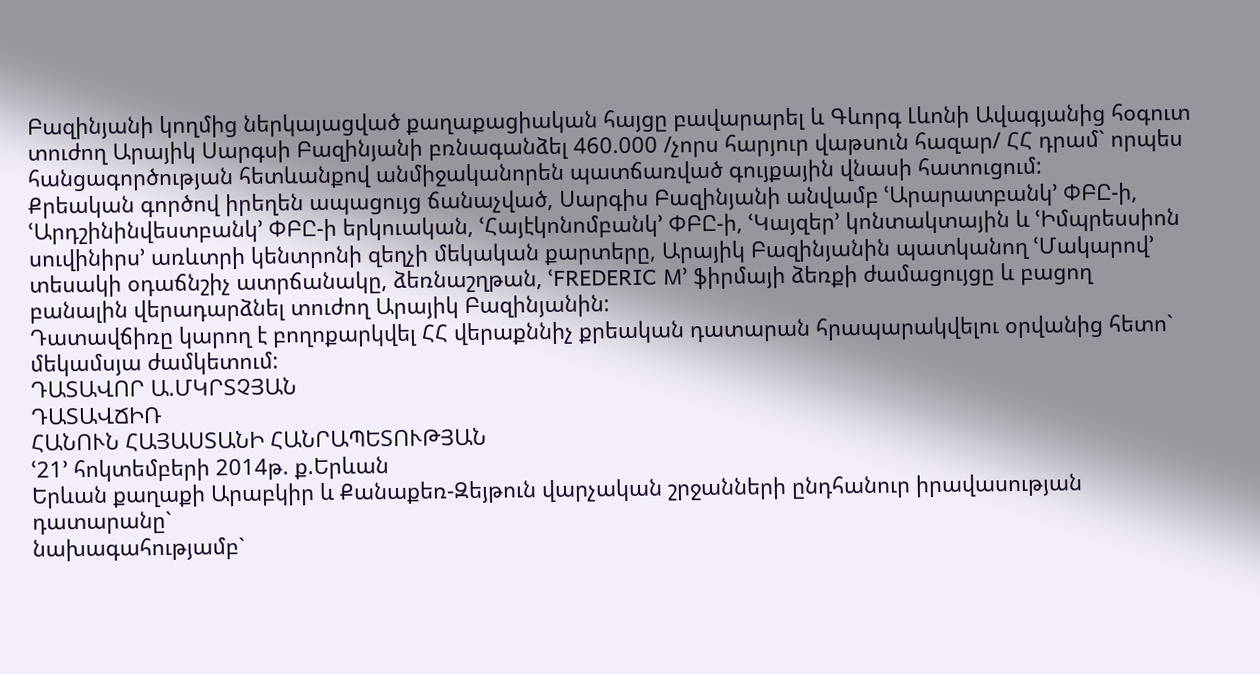Բազինյանի կողմից ներկայացված քաղաքացիական հայցը բավարարել և Գևորգ Լևոնի Ավագյանից հօգուտ տուժող Արայիկ Սարգսի Բազինյանի բռնագանձել 460.000 /չորս հարյուր վաթսուն հազար/ ՀՀ դրամ` որպես հանցագործության հետևանքով անմիջականորեն պատճառված գույքային վնասի հատուցում:
Քրեական գործով իրեղեն ապացույց ճանաչված, Սարգիս Բազինյանի անվամբ ՙԱրարատբանկ՚ ՓԲԸ-ի, ՙԱրդշինինվեստբանկ՚ ՓԲԸ-ի երկուական, ՙՀայէկոնոմբանկ՚ ՓԲԸ-ի, ՙԿայզեր՚ կոնտակտային և ՙԻմպրեսսիոն սուվինիրս՚ առևտրի կենտրոնի զեղչի մեկական քարտերը, Արայիկ Բազինյանին պատկանող ՙՄակարով՚ տեսակի օդաճնշիչ ատրճանակը, ձեռնաշղթան, ՙFREDERIC M՚ ֆիրմայի ձեռքի ժամացույցը և բացող բանալին վերադարձնել տուժող Արայիկ Բազինյանին:
Դատավճիռը կարող է բողոքարկվել ՀՀ վերաքննիչ քրեական դատարան հրապարակվելու օրվանից հետո` մեկամսյա ժամկետում:
ԴԱՏԱՎՈՐ Ա.ՄԿՐՏՉՅԱՆ
ԴԱՏԱՎՃԻՌ
ՀԱՆՈՒՆ ՀԱՅԱՍՏԱՆԻ ՀԱՆՐԱՊԵՏՈՒԹՅԱՆ
ՙ21՚ հոկտեմբերի 2014թ. ք.Երևան
Երևան քաղաքի Արաբկիր և Քանաքեռ-Զեյթուն վարչական շրջանների ընդհանուր իրավասության դատարանը`
նախագահությամբ`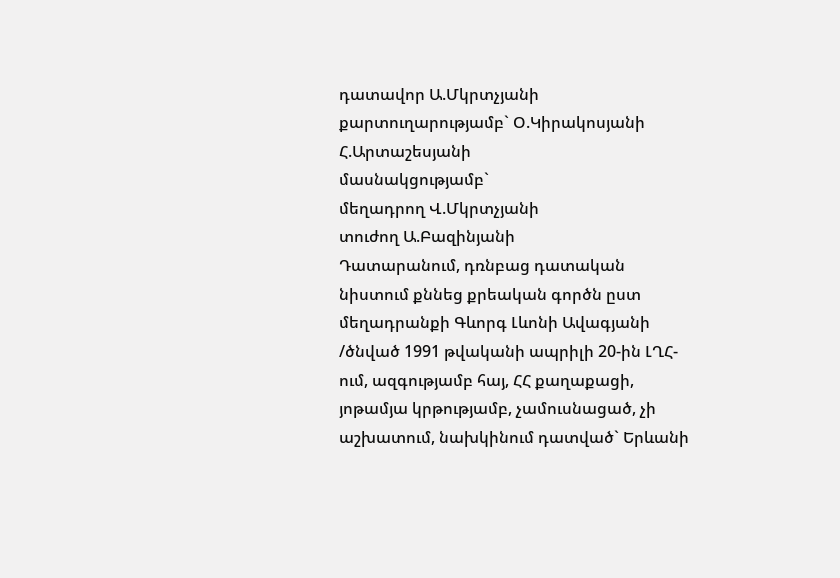դատավոր Ա.Մկրտչյանի
քարտուղարությամբ` Օ.Կիրակոսյանի
Հ.Արտաշեսյանի
մասնակցությամբ`
մեղադրող Վ.Մկրտչյանի
տուժող Ա.Բազինյանի
Դատարանում, դռնբաց դատական նիստում քննեց քրեական գործն ըստ մեղադրանքի Գևորգ Լևոնի Ավագյանի /ծնված 1991 թվականի ապրիլի 20-ին ԼՂՀ-ում, ազգությամբ հայ, ՀՀ քաղաքացի, յոթամյա կրթությամբ, չամուսնացած, չի աշխատում, նախկինում դատված` Երևանի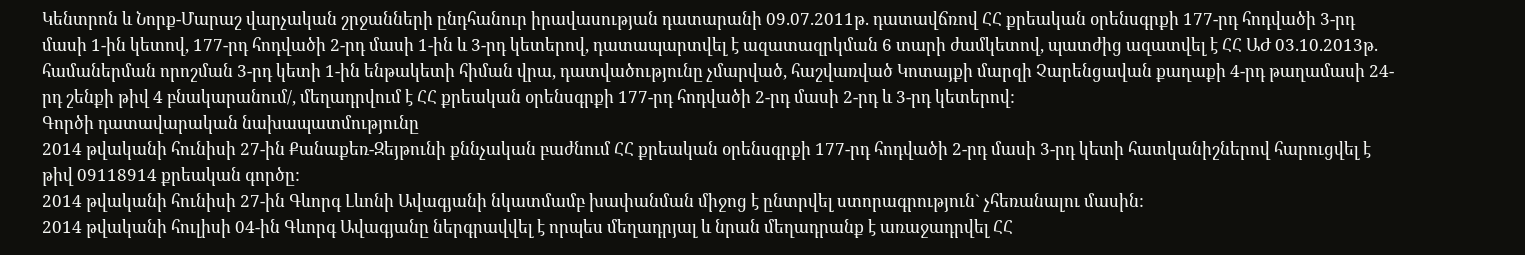Կենտրոն և Նորք-Մարաշ վարչական շրջանների ընդհանուր իրավասության դատարանի 09.07.2011թ. դատավճռով ՀՀ քրեական օրենսգրքի 177-րդ հոդվածի 3-րդ մասի 1-ին կետով, 177-րդ հոդվածի 2-րդ մասի 1-ին և 3-րդ կետերով, դատապարտվել է ազատազրկման 6 տարի ժամկետով, պատժից ազատվել է ՀՀ ԱԺ 03.10.2013թ. համաներման որոշման 3-րդ կետի 1-ին ենթակետի հիման վրա, դատվածությունը չմարված, հաշվառված Կոտայքի մարզի Չարենցավան քաղաքի 4-րդ թաղամասի 24-րդ շենքի թիվ 4 բնակարանում/, մեղադրվում է ՀՀ քրեական օրենսգրքի 177-րդ հոդվածի 2-րդ մասի 2-րդ և 3-րդ կետերով:
Գործի դատավարական նախապատմությունը
2014 թվականի հունիսի 27-ին Քանաքեռ-Զեյթունի քննչական բաժնում ՀՀ քրեական օրենսգրքի 177-րդ հոդվածի 2-րդ մասի 3-րդ կետի հատկանիշներով հարուցվել է թիվ 09118914 քրեական գործը:
2014 թվականի հունիսի 27-ին Գևորգ Լևոնի Ավագյանի նկատմամբ խափանման միջոց է ընտրվել ստորագրություն` չհեռանալու մասին:
2014 թվականի հուլիսի 04-ին Գևորգ Ավագյանը ներգրավվել է որպես մեղադրյալ և նրան մեղադրանք է առաջադրվել ՀՀ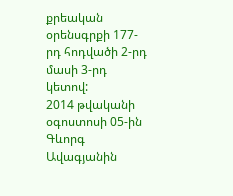քրեական օրենսգրքի 177-րդ հոդվածի 2-րդ մասի 3-րդ կետով:
2014 թվականի օգոստոսի 05-ին Գևորգ Ավագյանին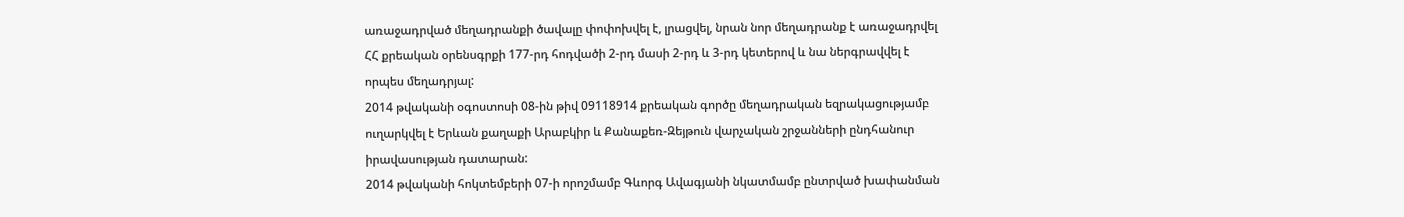առաջադրված մեղադրանքի ծավալը փոփոխվել է, լրացվել, նրան նոր մեղադրանք է առաջադրվել ՀՀ քրեական օրենսգրքի 177-րդ հոդվածի 2-րդ մասի 2-րդ և 3-րդ կետերով և նա ներգրավվել է որպես մեղադրյալ:
2014 թվականի օգոստոսի 08-ին թիվ 09118914 քրեական գործը մեղադրական եզրակացությամբ ուղարկվել է Երևան քաղաքի Արաբկիր և Քանաքեռ-Զեյթուն վարչական շրջանների ընդհանուր իրավասության դատարան:
2014 թվականի հոկտեմբերի 07-ի որոշմամբ Գևորգ Ավագյանի նկատմամբ ընտրված խափանման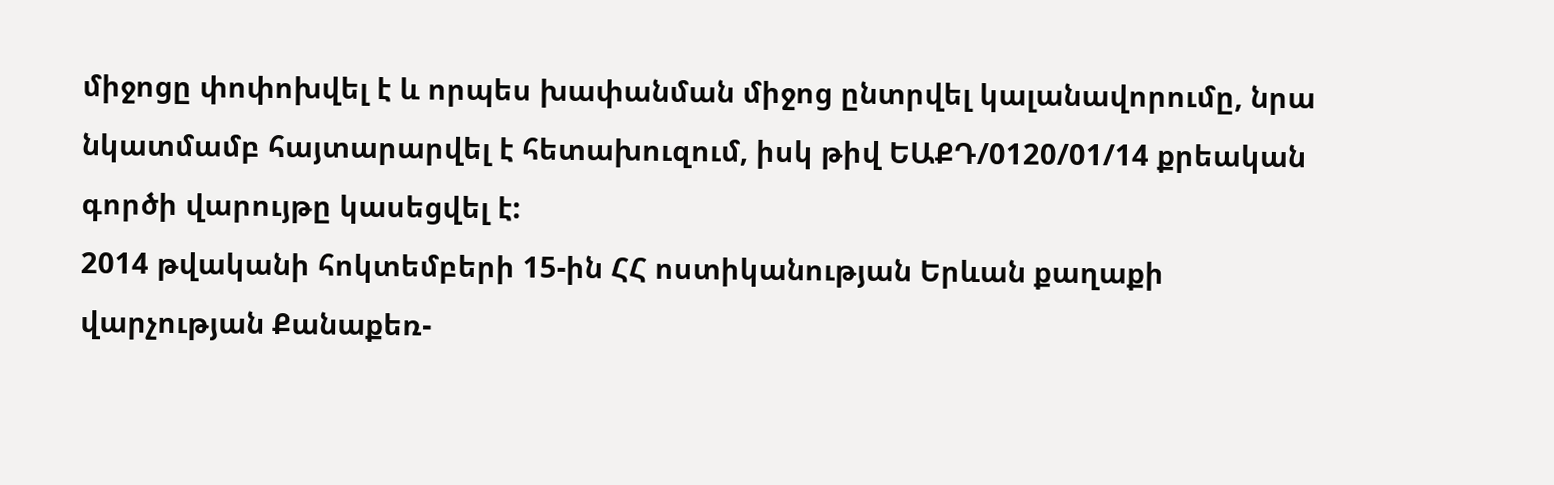միջոցը փոփոխվել է և որպես խափանման միջոց ընտրվել կալանավորումը, նրա նկատմամբ հայտարարվել է հետախուզում, իսկ թիվ ԵԱՔԴ/0120/01/14 քրեական գործի վարույթը կասեցվել է:
2014 թվականի հոկտեմբերի 15-ին ՀՀ ոստիկանության Երևան քաղաքի վարչության Քանաքեռ-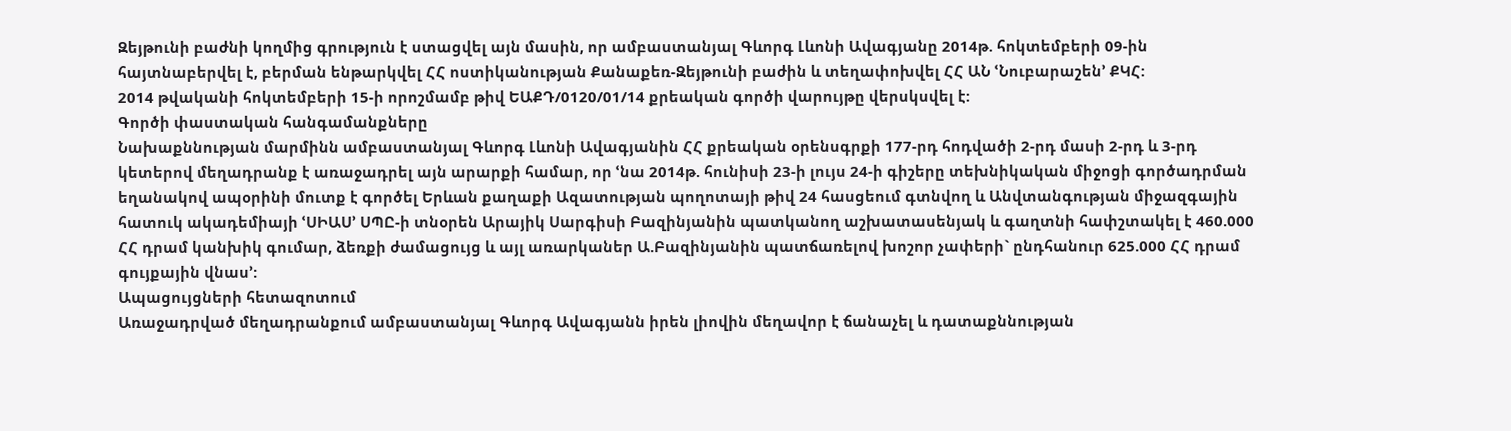Զեյթունի բաժնի կողմից գրություն է ստացվել այն մասին, որ ամբաստանյալ Գևորգ Լևոնի Ավագյանը 2014թ. հոկտեմբերի 09-ին հայտնաբերվել է, բերման ենթարկվել ՀՀ ոստիկանության Քանաքեռ-Զեյթունի բաժին և տեղափոխվել ՀՀ ԱՆ ՙՆուբարաշեն՚ ՔԿՀ:
2014 թվականի հոկտեմբերի 15-ի որոշմամբ թիվ ԵԱՔԴ/0120/01/14 քրեական գործի վարույթը վերսկսվել է:
Գործի փաստական հանգամանքները
Նախաքննության մարմինն ամբաստանյալ Գևորգ Լևոնի Ավագյանին ՀՀ քրեական օրենսգրքի 177-րդ հոդվածի 2-րդ մասի 2-րդ և 3-րդ կետերով մեղադրանք է առաջադրել այն արարքի համար, որ ՙնա 2014թ. հունիսի 23-ի լույս 24-ի գիշերը տեխնիկական միջոցի գործադրման եղանակով ապօրինի մուտք է գործել Երևան քաղաքի Ազատության պողոտայի թիվ 24 հասցեում գտնվող և Անվտանգության միջազգային հատուկ ակադեմիայի ՙՍԻԱՍ՚ ՍՊԸ-ի տնօրեն Արայիկ Սարգիսի Բազինյանին պատկանող աշխատասենյակ և գաղտնի հափշտակել է 460.000 ՀՀ դրամ կանխիկ գումար, ձեռքի ժամացույց և այլ առարկաներ Ա.Բազինյանին պատճառելով խոշոր չափերի` ընդհանուր 625.000 ՀՀ դրամ գույքային վնաս՚:
Ապացույցների հետազոտում
Առաջադրված մեղադրանքում ամբաստանյալ Գևորգ Ավագյանն իրեն լիովին մեղավոր է ճանաչել և դատաքննության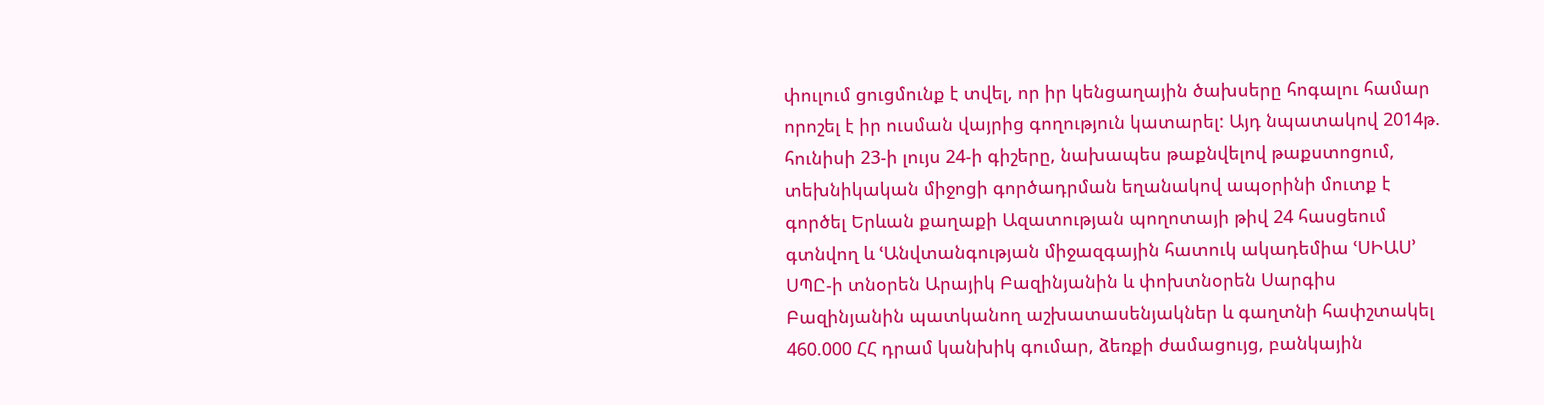փուլում ցուցմունք է տվել, որ իր կենցաղային ծախսերը հոգալու համար որոշել է իր ուսման վայրից գողություն կատարել: Այդ նպատակով 2014թ. հունիսի 23-ի լույս 24-ի գիշերը, նախապես թաքնվելով թաքստոցում, տեխնիկական միջոցի գործադրման եղանակով ապօրինի մուտք է գործել Երևան քաղաքի Ազատության պողոտայի թիվ 24 հասցեում գտնվող և ՙԱնվտանգության միջազգային հատուկ ակադեմիա ՙՍԻԱՍ՚ ՍՊԸ-ի տնօրեն Արայիկ Բազինյանին և փոխտնօրեն Սարգիս Բազինյանին պատկանող աշխատասենյակներ և գաղտնի հափշտակել 460.000 ՀՀ դրամ կանխիկ գումար, ձեռքի ժամացույց, բանկային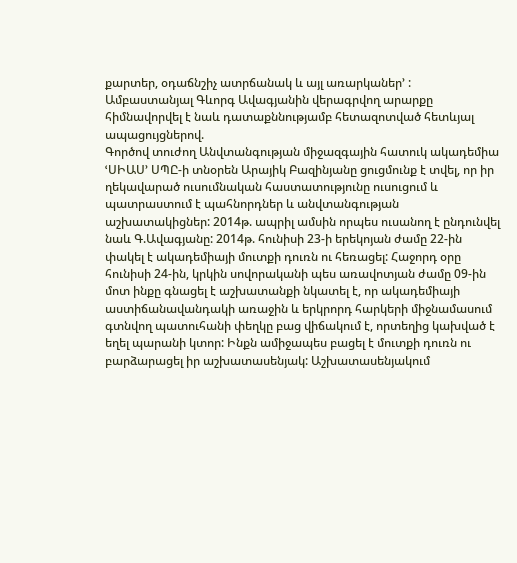քարտեր, օդաճնշիչ ատրճանակ և այլ առարկաներ՚ :
Ամբաստանյալ Գևորգ Ավագյանին վերագրվող արարքը հիմնավորվել է նաև դատաքննությամբ հետազոտված հետևյալ ապացույցներով.
Գործով տուժող Անվտանգության միջազգային հատուկ ակադեմիա ՙՍԻԱՍ՚ ՍՊԸ-ի տնօրեն Արայիկ Բազինյանը ցուցմունք է տվել, որ իր ղեկավարած ուսումնական հաստատությունը ուսուցում և պատրաստում է պահնորդներ և անվտանգության աշխատակիցներ: 2014թ. ապրիլ ամսին որպես ուսանող է ընդունվել նաև Գ.Ավագյանը: 2014թ. հունիսի 23-ի երեկոյան ժամը 22-ին փակել է ակադեմիայի մուտքի դուռն ու հեռացել: Հաջորդ օրը հունիսի 24-ին, կրկին սովորականի պես առավոտյան ժամը 09-ին մոտ ինքը գնացել է աշխատանքի նկատել է, որ ակադեմիայի աստիճանավանդակի առաջին և երկրորդ հարկերի միջնամասում գտնվող պատուհանի փեղկը բաց վիճակում է, որտեղից կախված է եղել պարանի կտոր: Ինքն ամիջապես բացել է մուտքի դուռն ու բարձարացել իր աշխատասենյակ: Աշխատասենյակում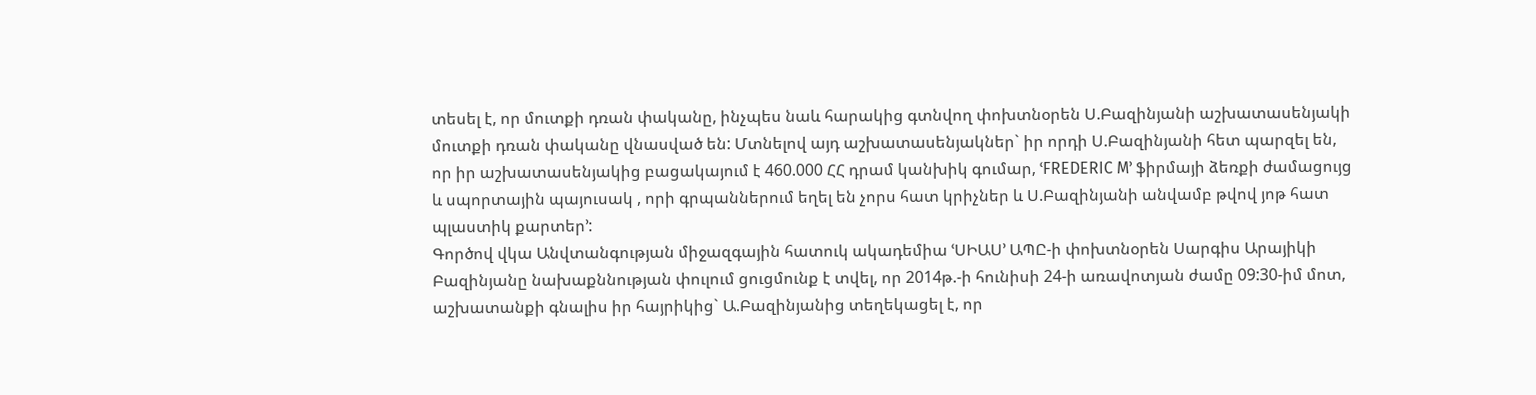տեսել է, որ մուտքի դռան փականը, ինչպես նաև հարակից գտնվող փոխտնօրեն Ս.Բազինյանի աշխատասենյակի մուտքի դռան փականը վնասված են: Մտնելով այդ աշխատասենյակներ` իր որդի Ս.Բազինյանի հետ պարզել են, որ իր աշխատասենյակից բացակայում է 460.000 ՀՀ դրամ կանխիկ գումար, ՙFREDERIC M՚ ֆիրմայի ձեռքի ժամացույց և սպորտային պայուսակ , որի գրպաններում եղել են չորս հատ կրիչներ և Ս.Բազինյանի անվամբ թվով յոթ հատ պլաստիկ քարտեր՚:
Գործով վկա Անվտանգության միջազգային հատուկ ակադեմիա ՙՍԻԱՍ՚ ԱՊԸ-ի փոխտնօրեն Սարգիս Արայիկի Բազինյանը նախաքննության փուլում ցուցմունք է տվել, որ 2014թ.-ի հունիսի 24-ի առավոտյան ժամը 09:30-իմ մոտ, աշխատանքի գնալիս իր հայրիկից` Ա.Բազինյանից տեղեկացել է, որ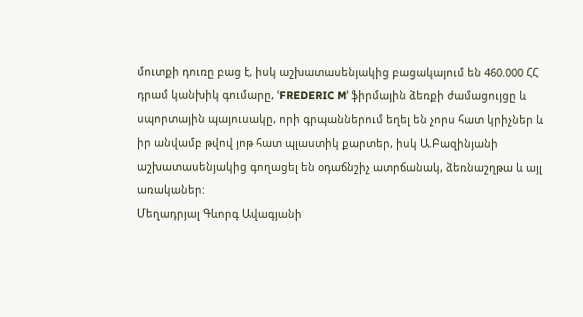մուտքի դուռը բաց է, իսկ աշխատասենյակից բացակայում են 460.000 ՀՀ դրամ կանխիկ գումարը, ՙFREDERIC M՚ ֆիրմային ձեռքի ժամացույցը և սպորտային պայուսակը, որի գրպաններում եղել են չորս հատ կրիչներ և իր անվամբ թվով յոթ հատ պլաստիկ քարտեր, իսկ Ա.Բազինյանի աշխատասենյակից գողացել են օդաճնշիչ ատրճանակ, ձեռնաշղթա և այլ առականեր:
Մեղադրյալ Գևորգ Ավագյանի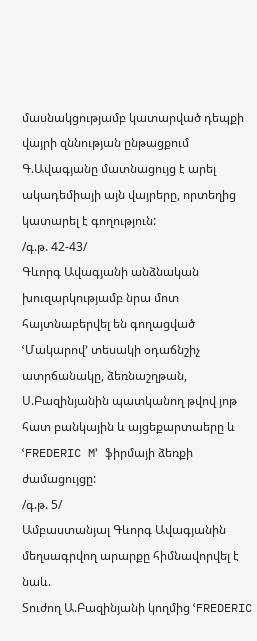մասնակցությամբ կատարված դեպքի վայրի զննության ընթացքում Գ.Ավագյանը մատնացույց է արել ակադեմիայի այն վայրերը, որտեղից կատարել է գողություն:
/գ.թ. 42-43/
Գևորգ Ավագյանի անձնական խուզարկությամբ նրա մոտ հայտնաբերվել են գողացված ՙՄակարով՚ տեսակի օդաճնշիչ ատրճանակը, ձեռնաշղթան, Ս.Բազինյանին պատկանող թվով յոթ հատ բանկային և այցեքարտաերը և ՙFREDERIC M՚ ֆիրմայի ձեռքի ժամացույցը:
/գ.թ. 5/
Ամբաստանյալ Գևորգ Ավագյանին մեղսագրվող արարքը հիմնավորվել է նաև.
Տուժող Ա.Բազինյանի կողմից ՙFREDERIC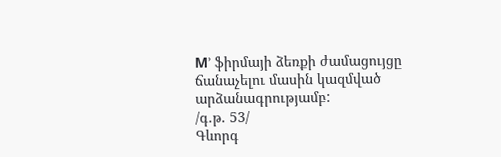M՚ ֆիրմայի ձեռքի ժամացույցը ճանաչելու մասին կազմված արձանագրությամբ:
/գ.թ. 53/
Գևորգ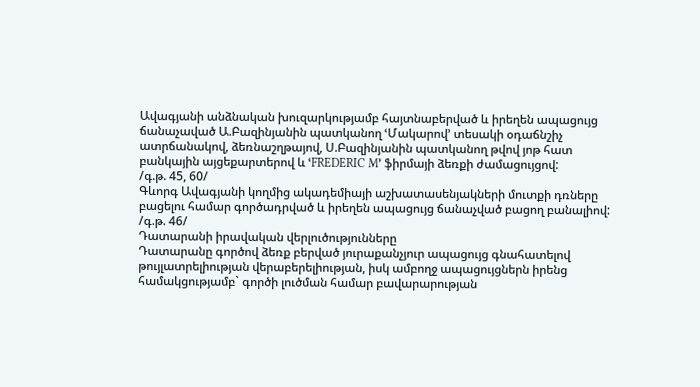Ավագյանի անձնական խուզարկությամբ հայտնաբերված և իրեղեն ապացույց ճանաչաված Ա.Բազինյանին պատկանող ՙՄակարով՚ տեսակի օդաճնշիչ ատրճանակով, ձեռնաշղթայով, Ս.Բազինյանին պատկանող թվով յոթ հատ բանկային այցեքարտերով և ՙFREDERIC M՚ ֆիրմայի ձեռքի ժամացույցով:
/գ.թ. 45, 60/
Գևորգ Ավագյանի կողմից ակադեմիայի աշխատասենյակների մուտքի դռները բացելու համար գործադրված և իրեղեն ապացույց ճանաչված բացող բանալիով:
/գ.թ. 46/
Դատարանի իրավական վերլուծությունները
Դատարանը գործով ձեռք բերված յուրաքանչյուր ապացույց գնահատելով թույլատրելիության վերաբերելիության, իսկ ամբողջ ապացույցներն իրենց համակցությամբ` գործի լուծման համար բավարարության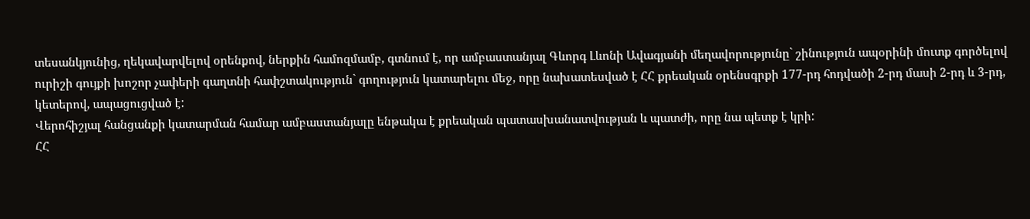տեսանկյունից, ղեկավարվելով օրենքով, ներքին համոզմամբ, գտնում է, որ ամբաստանյալ Գևորգ Լևոնի Ավագյանի մեղավորությունը` շինություն ապօրինի մուտք գործելով ուրիշի գույքի խոշոր չափերի գաղտնի հափշտակություն` գողություն կատարելու մեջ, որը նախատեսված է ՀՀ քրեական օրենսգրքի 177-րդ հոդվածի 2-րդ մասի 2-րդ և 3-րդ, կետերով, ապացուցված է:
Վերոհիշյալ հանցանքի կատարման համար ամբաստանյալը ենթակա է քրեական պատասխանատվության և պատժի, որը նա պետք է կրի:
ՀՀ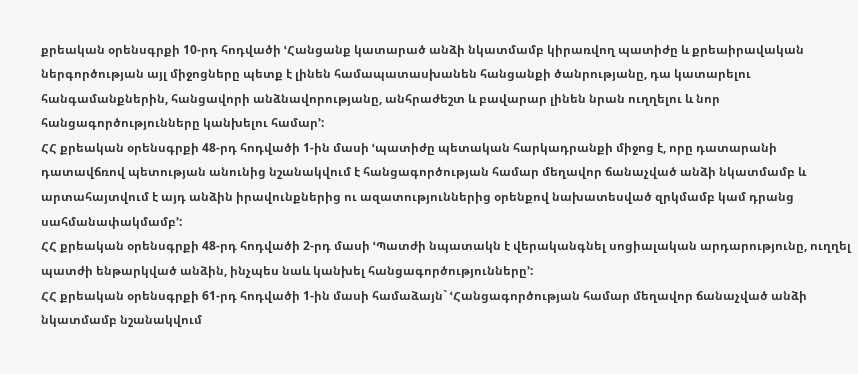քրեական օրենսգրքի 10-րդ հոդվածի ՙՀանցանք կատարած անձի նկատմամբ կիրառվող պատիժը և քրեաիրավական ներգործության այլ միջոցները պետք է լինեն համապատասխանեն հանցանքի ծանրությանը, դա կատարելու հանգամանքներին, հանցավորի անձնավորությանը, անհրաժեշտ և բավարար լինեն նրան ուղղելու և նոր հանցագործությունները կանխելու համար՚:
ՀՀ քրեական օրենսգրքի 48-րդ հոդվածի 1-ին մասի ՙպատիժը պետական հարկադրանքի միջոց է, որը դատարանի դատավճռով պետության անունից նշանակվում է հանցագործության համար մեղավոր ճանաչված անձի նկատմամբ և արտահայտվում է այդ անձին իրավունքներից ու ազատություններից օրենքով նախատեսված զրկմամբ կամ դրանց սահմանափակմամբ՚:
ՀՀ քրեական օրենսգրքի 48-րդ հոդվածի 2-րդ մասի ՙՊատժի նպատակն է վերականգնել սոցիալական արդարությունը, ուղղել պատժի ենթարկված անձին, ինչպես նաև կանխել հանցագործությունները՚:
ՀՀ քրեական օրենսգրքի 61-րդ հոդվածի 1-ին մասի համաձայն` ՙՀանցագործության համար մեղավոր ճանաչված անձի նկատմամբ նշանակվում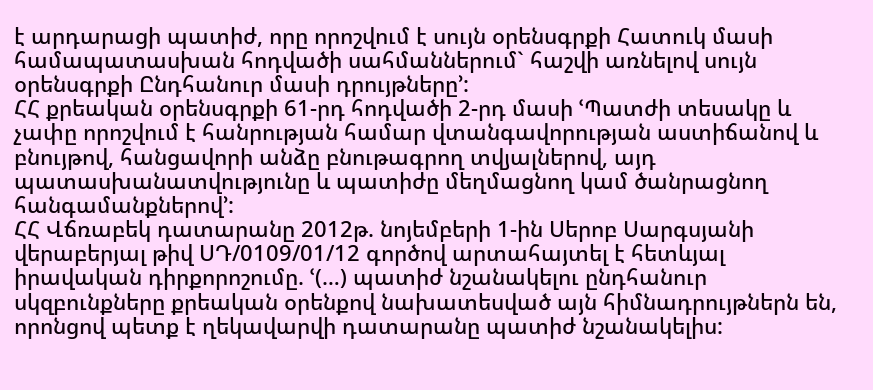է արդարացի պատիժ, որը որոշվում է սույն օրենսգրքի Հատուկ մասի համապատասխան հոդվածի սահմաններում` հաշվի առնելով սույն օրենսգրքի Ընդհանուր մասի դրույթները՚:
ՀՀ քրեական օրենսգրքի 61-րդ հոդվածի 2-րդ մասի ՙՊատժի տեսակը և չափը որոշվում է հանրության համար վտանգավորության աստիճանով և բնույթով, հանցավորի անձը բնութագրող տվյալներով, այդ պատասխանատվությունը և պատիժը մեղմացնող կամ ծանրացնող հանգամանքներով՚:
ՀՀ Վճռաբեկ դատարանը 2012թ. նոյեմբերի 1-ին Սերոբ Սարգսյանի վերաբերյալ թիվ ՍԴ/0109/01/12 գործով արտահայտել է հետևյալ իրավական դիրքորոշումը. ՙ(…) պատիժ նշանակելու ընդհանուր սկզբունքները քրեական օրենքով նախատեսված այն հիմնադրույթներն են, որոնցով պետք է ղեկավարվի դատարանը պատիժ նշանակելիս: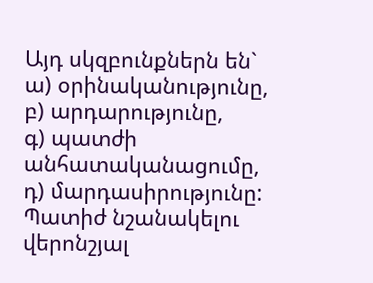Այդ սկզբունքներն են`
ա) օրինականությունը,
բ) արդարությունը,
գ) պատժի անհատականացումը,
դ) մարդասիրությունը:
Պատիժ նշանակելու վերոնշյալ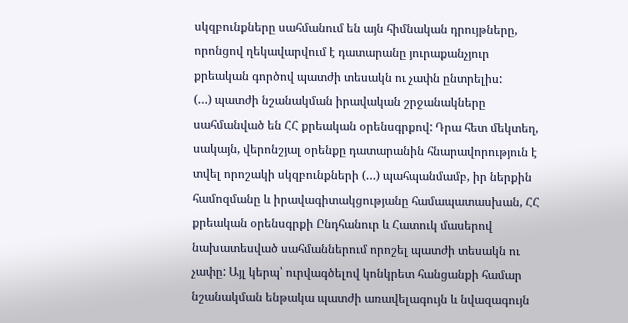սկզբունքները սահմանում են այն հիմնական դրույթները, որոնցով ղեկավարվում է դատարանը յուրաքանչյուր քրեական գործով պատժի տեսակն ու չափն ընտրելիս:
(…) պատժի նշանակման իրավական շրջանակները սահմանված են ՀՀ քրեական օրենսգրքով: Դրա հետ մեկտեղ, սակայն, վերոնշյալ օրենքը դատարանին հնարավորություն է տվել որոշակի սկզբունքների (…) պահպանմամբ, իր ներքին համոզմանը և իրավագիտակցությանը համապատասխան, ՀՀ քրեական օրենսգրքի Ընդհանուր և Հատուկ մասերով նախատեսված սահմաններում որոշել պատժի տեսակն ու չափը: Այլ կերպ՝ ուրվագծելով կոնկրետ հանցանքի համար նշանակման ենթակա պատժի առավելագույն և նվազագույն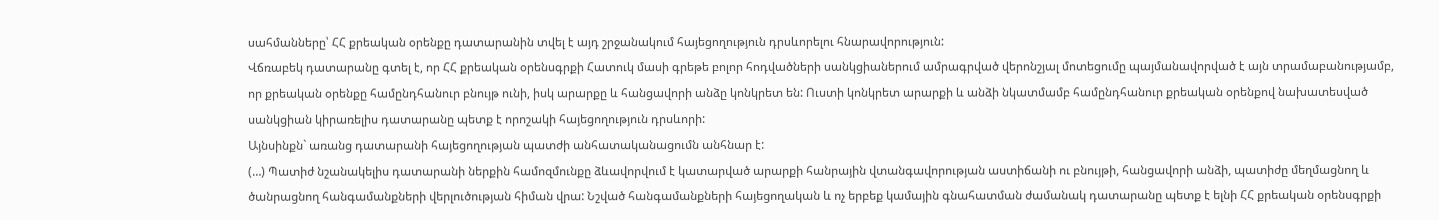սահմանները՝ ՀՀ քրեական օրենքը դատարանին տվել է այդ շրջանակում հայեցողություն դրսևորելու հնարավորություն:
Վճռաբեկ դատարանը գտել է, որ ՀՀ քրեական օրենսգրքի Հատուկ մասի գրեթե բոլոր հոդվածների սանկցիաներում ամրագրված վերոնշյալ մոտեցումը պայմանավորված է այն տրամաբանությամբ, որ քրեական օրենքը համընդհանուր բնույթ ունի, իսկ արարքը և հանցավորի անձը կոնկրետ են: Ուստի կոնկրետ արարքի և անձի նկատմամբ համընդհանուր քրեական օրենքով նախատեսված սանկցիան կիրառելիս դատարանը պետք է որոշակի հայեցողություն դրսևորի:
Այնսինքն` առանց դատարանի հայեցողության պատժի անհատականացումն անհնար է:
(…) Պատիժ նշանակելիս դատարանի ներքին համոզմունքը ձևավորվում է կատարված արարքի հանրային վտանգավորության աստիճանի ու բնույթի, հանցավորի անձի, պատիժը մեղմացնող և ծանրացնող հանգամանքների վերլուծության հիման վրա: Նշված հանգամանքների հայեցողական և ոչ երբեք կամային գնահատման ժամանակ դատարանը պետք է ելնի ՀՀ քրեական օրենսգրքի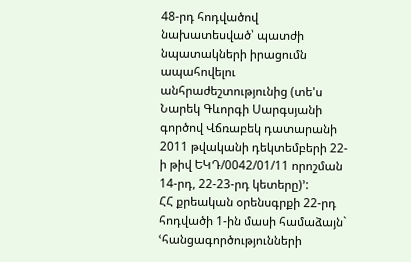48-րդ հոդվածով նախատեսված՝ պատժի նպատակների իրացումն ապահովելու անհրաժեշտությունից (տե'ս Նարեկ Գևորգի Սարգսյանի գործով Վճռաբեկ դատարանի 2011 թվականի դեկտեմբերի 22-ի թիվ ԵԿԴ/0042/01/11 որոշման 14-րդ, 22-23-րդ կետերը)՚:
ՀՀ քրեական օրենսգրքի 22-րդ հոդվածի 1-ին մասի համաձայն` ՙհանցագործությունների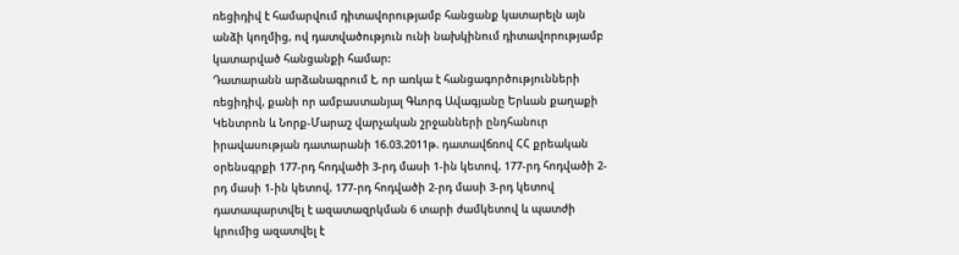ռեցիդիվ է համարվում դիտավորությամբ հանցանք կատարելն այն անձի կողմից, ով դատվածություն ունի նախկինում դիտավորությամբ կատարված հանցանքի համար:
Դատարանն արձանագրում է, որ առկա է հանցագործությունների ռեցիդիվ, քանի որ ամբաստանյալ Գևորգ Ավագյանը Երևան քաղաքի Կենտրոն և Նորք-Մարաշ վարչական շրջանների ընդհանուր իրավասության դատարանի 16.03.2011թ. դատավճռով ՀՀ քրեական օրենսգրքի 177-րդ հոդվածի 3-րդ մասի 1-ին կետով, 177-րդ հոդվածի 2-րդ մասի 1-ին կետով, 177-րդ հոդվածի 2-րդ մասի 3-րդ կետով դատապարտվել է ազատազրկման 6 տարի ժամկետով և պատժի կրումից ազատվել է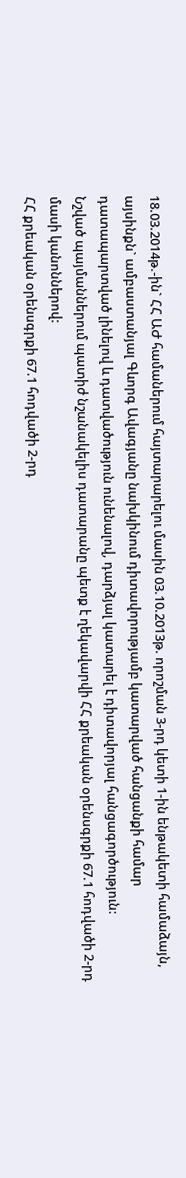18.03.2014թ.-ին` ՀՀ ԱԺ համաներում հայտարարելու մասին 03.10.2013թ. որոշման 3-րդ կետի 1-ին ենթակետի համաձայն, այսինքն` ամբաստանյալ Գևորգ Ավագյանը նախկինում դիտավորությամբ կատարված հանցանքի համար դատապարտված լինելով և դատվածություն ունենալով, դարձյալ կատարել է դիտավորյալ հանցագործություն:
Նշված պայմաններում պատիժ նշանակելիս դատարանը պետք է ղեկավարվի ՀՀ քրեական օրենսգրքի 67.1 հոդվածի 2-րդ մասի կանոններով:
ՀՀ քրեական օրենսգրքի 67.1 հոդվածի 2-րդ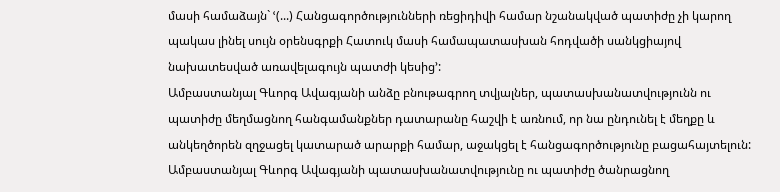մասի համաձայն` ՙ(...) Հանցագործությունների ռեցիդիվի համար նշանակված պատիժը չի կարող պակաս լինել սույն օրենսգրքի Հատուկ մասի համապատասխան հոդվածի սանկցիայով նախատեսված առավելագույն պատժի կեսից՚:
Ամբաստանյալ Գևորգ Ավագյանի անձը բնութագրող տվյալներ, պատասխանատվությունն ու պատիժը մեղմացնող հանգամանքներ դատարանը հաշվի է առնում, որ նա ընդունել է մեղքը և անկեղծորեն զղջացել կատարած արարքի համար, աջակցել է հանցագործությունը բացահայտելուն:
Ամբաստանյալ Գևորգ Ավագյանի պատասխանատվությունը ու պատիժը ծանրացնող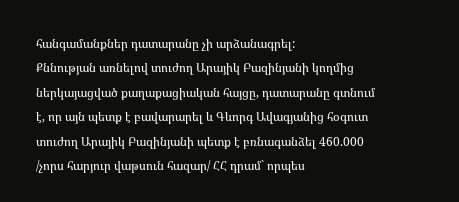հանգամանքներ դատարանը չի արձանագրել:
Քննության առնելով տուժող Արայիկ Բազինյանի կողմից ներկայացված քաղաքացիական հայցը, դատարանը գտնում է, որ այն պետք է բավարարել և Գևորգ Ավագյանից հօգուտ տուժող Արայիկ Բազինյանի պետք է բռնագանձել 460.000 /չորս հարյուր վաթսուն հազար/ ՀՀ դրամ` որպես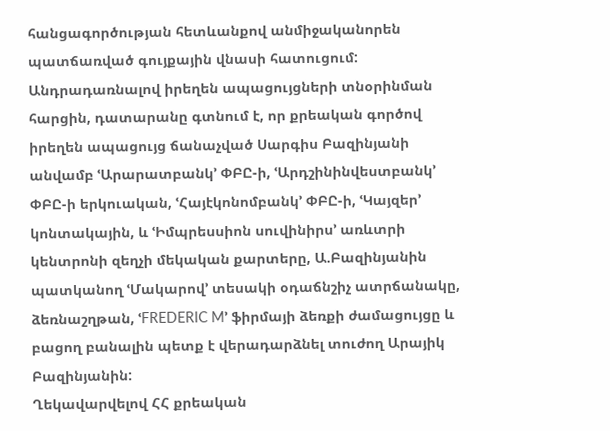հանցագործության հետևանքով անմիջականորեն պատճառված գույքային վնասի հատուցում:
Անդրադառնալով իրեղեն ապացույցների տնօրինման հարցին, դատարանը գտնում է, որ քրեական գործով իրեղեն ապացույց ճանաչված Սարգիս Բազինյանի անվամբ ՙԱրարատբանկ՚ ՓԲԸ-ի, ՙԱրդշինինվեստբանկ՚ ՓԲԸ-ի երկուական, ՙՀայէկոնոմբանկ՚ ՓԲԸ-ի, ՙԿայզեր՚ կոնտակային, և ՙԻմպրեսսիոն սուվինիրս՚ առևտրի կենտրոնի զեղչի մեկական քարտերը, Ա.Բազինյանին պատկանող ՙՄակարով՚ տեսակի օդաճնշիչ ատրճանակը, ձեռնաշղթան, ՙFREDERIC M՚ ֆիրմայի ձեռքի ժամացույցը և բացող բանալին պետք է վերադարձնել տուժող Արայիկ Բազինյանին:
Ղեկավարվելով ՀՀ քրեական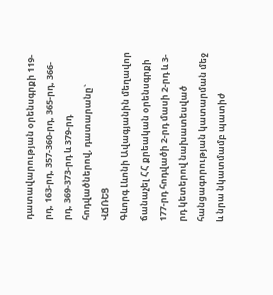դատավարության օրենսգրքի 119-րդ, 163-րդ, 357-360-րդ, 365-րդ, 366-րդ, 369-373-րդ և 379-րդ հոդվածներով, դատարանը`
ՎՃՌԵՑ
Գևորգ Լևոնի Ավագյանին մեղավոր ճանաչել ՀՀ քրեական օրենսգրքի 177-րդ հոդվածի 2-րդ մասի 2-րդ և 3-րդ կետերով նախատեսված հանցագորության կատարման մեջ և նրա նկատմամբ պատիժ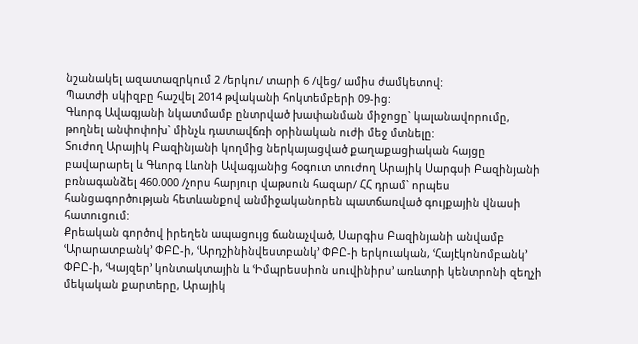նշանակել ազատազրկում 2 /երկու/ տարի 6 /վեց/ ամիս ժամկետով:
Պատժի սկիզբը հաշվել 2014 թվականի հոկտեմբերի 09-ից:
Գևորգ Ավագյանի նկատմամբ ընտրված խափանման միջոցը` կալանավորումը, թողնել անփոփոխ` մինչև դատավճռի օրինական ուժի մեջ մտնելը:
Տուժող Արայիկ Բազինյանի կողմից ներկայացված քաղաքացիական հայցը բավարարել և Գևորգ Լևոնի Ավագյանից հօգուտ տուժող Արայիկ Սարգսի Բազինյանի բռնագանձել 460.000 /չորս հարյուր վաթսուն հազար/ ՀՀ դրամ` որպես հանցագործության հետևանքով անմիջականորեն պատճառված գույքային վնասի հատուցում:
Քրեական գործով իրեղեն ապացույց ճանաչված, Սարգիս Բազինյանի անվամբ ՙԱրարատբանկ՚ ՓԲԸ-ի, ՙԱրդշինինվեստբանկ՚ ՓԲԸ-ի երկուական, ՙՀայէկոնոմբանկ՚ ՓԲԸ-ի, ՙԿայզեր՚ կոնտակտային և ՙԻմպրեսսիոն սուվինիրս՚ առևտրի կենտրոնի զեղչի մեկական քարտերը, Արայիկ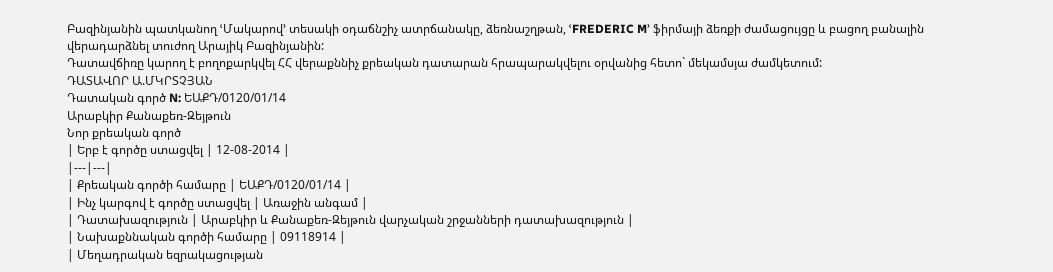Բազինյանին պատկանող ՙՄակարով՚ տեսակի օդաճնշիչ ատրճանակը, ձեռնաշղթան, ՙFREDERIC M՚ ֆիրմայի ձեռքի ժամացույցը և բացող բանալին վերադարձնել տուժող Արայիկ Բազինյանին:
Դատավճիռը կարող է բողոքարկվել ՀՀ վերաքննիչ քրեական դատարան հրապարակվելու օրվանից հետո` մեկամսյա ժամկետում:
ԴԱՏԱՎՈՐ Ա.ՄԿՐՏՉՅԱՆ
Դատական գործ N: ԵԱՔԴ/0120/01/14
Արաբկիր Քանաքեռ-Զեյթուն
Նոր քրեական գործ
| Երբ է գործը ստացվել | 12-08-2014 |
|---|---|
| Քրեական գործի համարը | ԵԱՔԴ/0120/01/14 |
| Ինչ կարգով է գործը ստացվել | Առաջին անգամ |
| Դատախազություն | Արաբկիր և Քանաքեռ-Զեյթուն վարչական շրջանների դատախազություն |
| Նախաքննական գործի համարը | 09118914 |
| Մեղադրական եզրակացության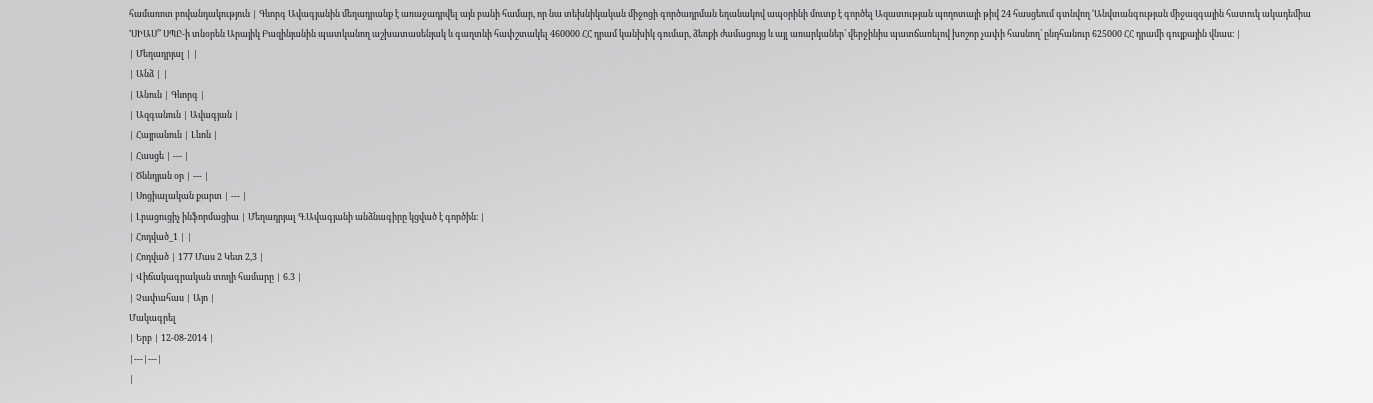համառոտ բովանդակություն | Գևորգ Ավագյանին մեղադրանք է առաջադրվել այն բանի համար, որ նա տեխնիկական միջոցի գործադրման եղանակով ապօրինի մուտք է գործել Ազատության պողոտայի թիվ 24 հասցեում գտնվող ՙԱնվտանգության միջազգային հատուկ ակադեմիա ՙՍԻԱՍ՚՚ ՍՊԸ-ի տնօրեն Արայիկ Բազինյանին պատկանող աշխատասենյակ և գաղտնի հափշտակել 460000 ՀՀ դրամ կանխիկ գումար, ձեռքի ժամացույց և այլ առարկաներ՝ վերջինիս պատճառելով խոշոր չափի հասնող՝ ընդհանուր 625000 ՀՀ դրամի գույքային վնաս։ |
| Մեղադրյալ | |
| Անձ | |
| Անուն | Գևորգ |
| Ազգանուն | Ավագյան |
| Հայրանուն | Լևոն |
| Հասցե | --- |
| Ծննդյան օր | --- |
| Սոցիալական քարտ | --- |
| Լրացուցիչ ինֆորմացիա | Մեղադրյալ Գ.Ավագյանի անձնագիրը կցված է գործին։ |
| Հոդված_1 | |
| Հոդված | 177 Մաս 2 Կետ 2,3 |
| Վիճակագրական տողի համարը | 6.3 |
| Չափահաս | Այո |
Մակագրել
| Երբ | 12-08-2014 |
|---|---|
|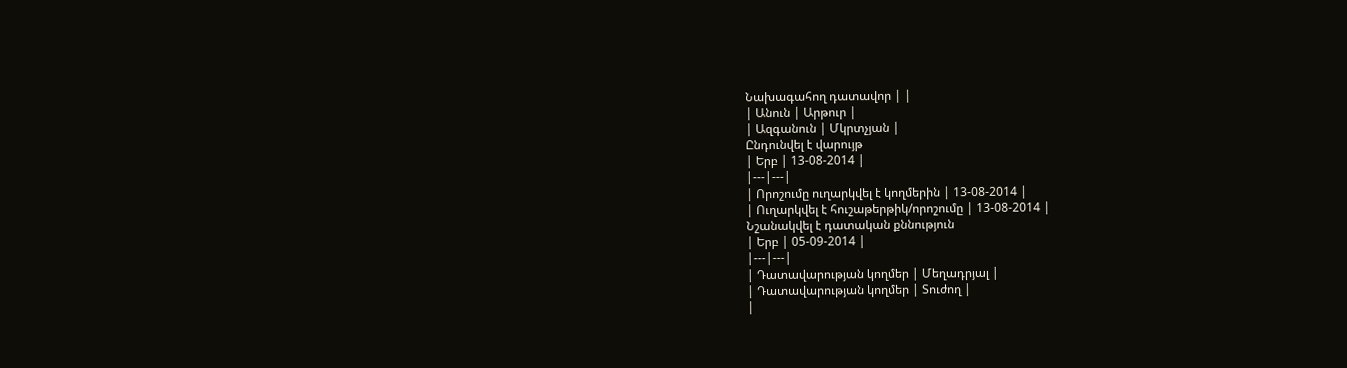Նախագահող դատավոր | |
| Անուն | Արթուր |
| Ազգանուն | Մկրտչյան |
Ընդունվել է վարույթ
| Երբ | 13-08-2014 |
|---|---|
| Որոշումը ուղարկվել է կողմերին | 13-08-2014 |
| Ուղարկվել է հուշաթերթիկ/որոշումը | 13-08-2014 |
Նշանակվել է դատական քննություն
| Երբ | 05-09-2014 |
|---|---|
| Դատավարության կողմեր | Մեղադրյալ |
| Դատավարության կողմեր | Տուժող |
|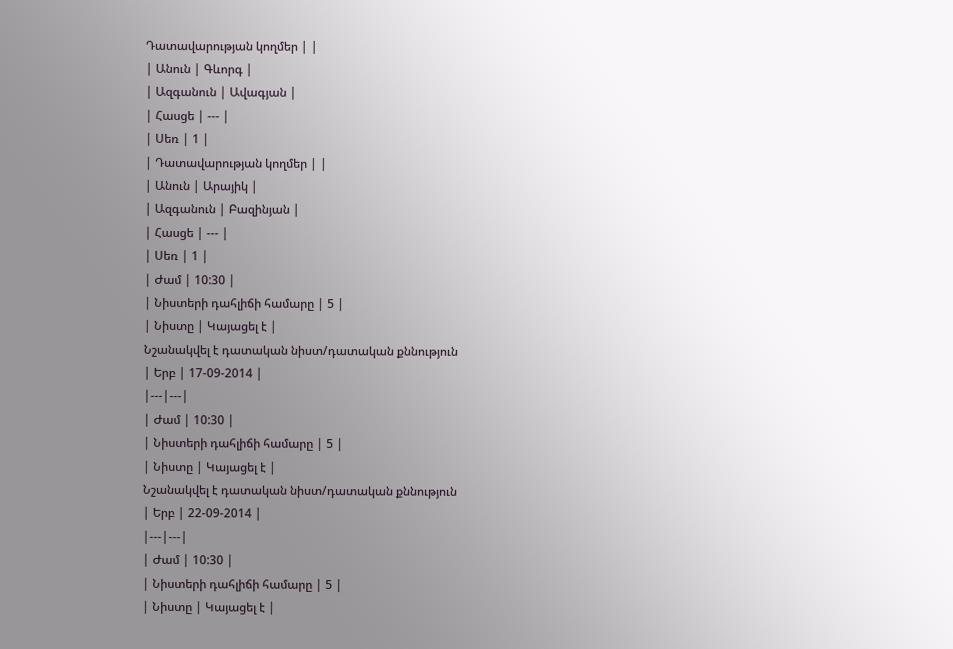Դատավարության կողմեր | |
| Անուն | Գևորգ |
| Ազգանուն | Ավագյան |
| Հասցե | --- |
| Սեռ | 1 |
| Դատավարության կողմեր | |
| Անուն | Արայիկ |
| Ազգանուն | Բազինյան |
| Հասցե | --- |
| Սեռ | 1 |
| Ժամ | 10:30 |
| Նիստերի դահլիճի համարը | 5 |
| Նիստը | Կայացել է |
Նշանակվել է դատական նիստ/դատական քննություն
| Երբ | 17-09-2014 |
|---|---|
| Ժամ | 10:30 |
| Նիստերի դահլիճի համարը | 5 |
| Նիստը | Կայացել է |
Նշանակվել է դատական նիստ/դատական քննություն
| Երբ | 22-09-2014 |
|---|---|
| Ժամ | 10:30 |
| Նիստերի դահլիճի համարը | 5 |
| Նիստը | Կայացել է |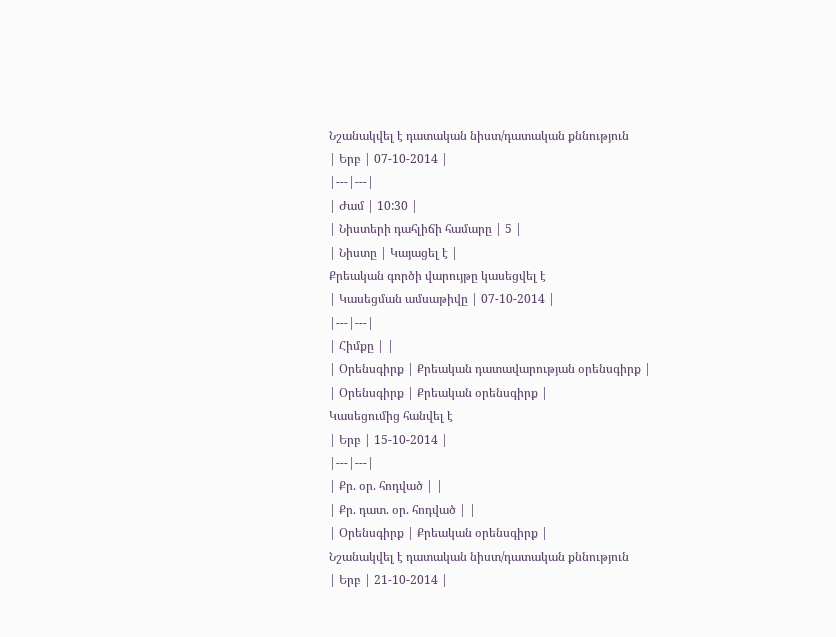Նշանակվել է դատական նիստ/դատական քննություն
| Երբ | 07-10-2014 |
|---|---|
| Ժամ | 10:30 |
| Նիստերի դահլիճի համարը | 5 |
| Նիստը | Կայացել է |
Քրեական գործի վարույթը կասեցվել է
| Կասեցման ամսաթիվը | 07-10-2014 |
|---|---|
| Հիմքը | |
| Օրենսգիրք | Քրեական դատավարության օրենսգիրք |
| Օրենսգիրք | Քրեական օրենսգիրք |
Կասեցումից հանվել է
| Երբ | 15-10-2014 |
|---|---|
| Քր. օր. հոդված | |
| Քր. դատ. օր. հոդված | |
| Օրենսգիրք | Քրեական օրենսգիրք |
Նշանակվել է դատական նիստ/դատական քննություն
| Երբ | 21-10-2014 |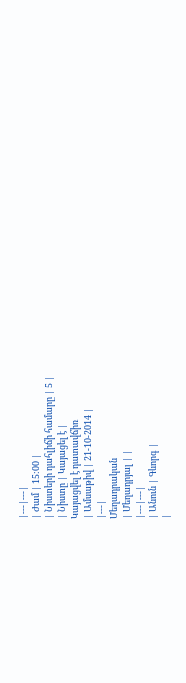|---|---|
| Ժամ | 15:00 |
| Նիստերի դահլիճի համարը | 5 |
| Նիստը | Կայացել է |
Կայացվել է դատավճիռ
| Ամսաթիվ | 21-10-2014 |
|---|
Մեղադրական
| Մեղադրյալ | |
|---|---|
| Անուն | Գևորգ |
|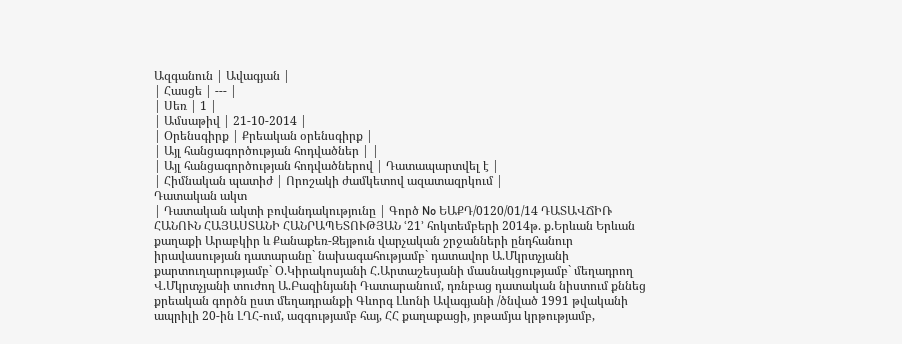Ազգանուն | Ավագյան |
| Հասցե | --- |
| Սեռ | 1 |
| Ամսաթիվ | 21-10-2014 |
| Օրենսգիրք | Քրեական օրենսգիրք |
| Այլ հանցագործության հոդվածներ | |
| Այլ հանցագործության հոդվածներով | Դատապարտվել է |
| Հիմնական պատիժ | Որոշակի ժամկետով ազատազրկում |
Դատական ակտ
| Դատական ակտի բովանդակությունը | Գործ No ԵԱՔԴ/0120/01/14 ԴԱՏԱՎՃԻՌ ՀԱՆՈՒՆ ՀԱՅԱՍՏԱՆԻ ՀԱՆՐԱՊԵՏՈՒԹՅԱՆ ՙ21՚ հոկտեմբերի 2014թ. ք.Երևան Երևան քաղաքի Արաբկիր և Քանաքեռ-Զեյթուն վարչական շրջանների ընդհանուր իրավասության դատարանը` նախագահությամբ` դատավոր Ա.Մկրտչյանի քարտուղարությամբ` Օ.Կիրակոսյանի Հ.Արտաշեսյանի մասնակցությամբ` մեղադրող Վ.Մկրտչյանի տուժող Ա.Բազինյանի Դատարանում, դռնբաց դատական նիստում քննեց քրեական գործն ըստ մեղադրանքի Գևորգ Լևոնի Ավագյանի /ծնված 1991 թվականի ապրիլի 20-ին ԼՂՀ-ում, ազգությամբ հայ, ՀՀ քաղաքացի, յոթամյա կրթությամբ,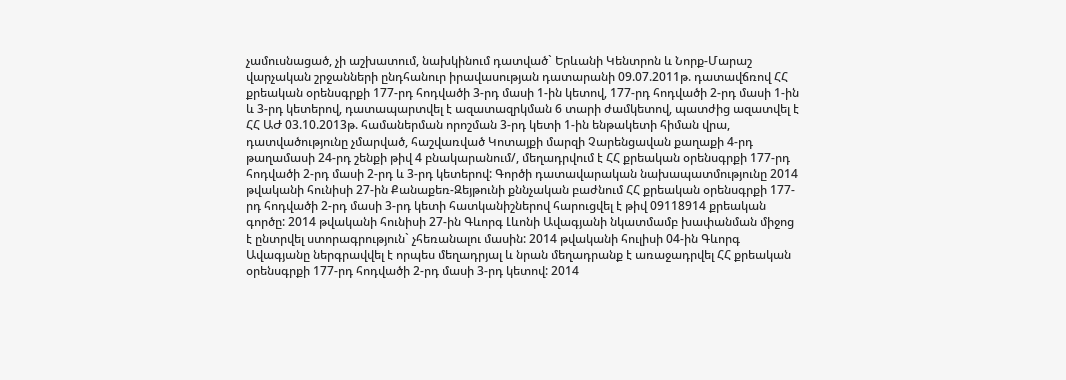չամուսնացած, չի աշխատում, նախկինում դատված` Երևանի Կենտրոն և Նորք-Մարաշ վարչական շրջանների ընդհանուր իրավասության դատարանի 09.07.2011թ. դատավճռով ՀՀ քրեական օրենսգրքի 177-րդ հոդվածի 3-րդ մասի 1-ին կետով, 177-րդ հոդվածի 2-րդ մասի 1-ին և 3-րդ կետերով, դատապարտվել է ազատազրկման 6 տարի ժամկետով, պատժից ազատվել է ՀՀ ԱԺ 03.10.2013թ. համաներման որոշման 3-րդ կետի 1-ին ենթակետի հիման վրա, դատվածությունը չմարված, հաշվառված Կոտայքի մարզի Չարենցավան քաղաքի 4-րդ թաղամասի 24-րդ շենքի թիվ 4 բնակարանում/, մեղադրվում է ՀՀ քրեական օրենսգրքի 177-րդ հոդվածի 2-րդ մասի 2-րդ և 3-րդ կետերով: Գործի դատավարական նախապատմությունը 2014 թվականի հունիսի 27-ին Քանաքեռ-Զեյթունի քննչական բաժնում ՀՀ քրեական օրենսգրքի 177-րդ հոդվածի 2-րդ մասի 3-րդ կետի հատկանիշներով հարուցվել է թիվ 09118914 քրեական գործը: 2014 թվականի հունիսի 27-ին Գևորգ Լևոնի Ավագյանի նկատմամբ խափանման միջոց է ընտրվել ստորագրություն` չհեռանալու մասին: 2014 թվականի հուլիսի 04-ին Գևորգ Ավագյանը ներգրավվել է որպես մեղադրյալ և նրան մեղադրանք է առաջադրվել ՀՀ քրեական օրենսգրքի 177-րդ հոդվածի 2-րդ մասի 3-րդ կետով: 2014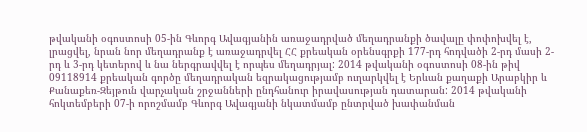թվականի օգոստոսի 05-ին Գևորգ Ավագյանին առաջադրված մեղադրանքի ծավալը փոփոխվել է, լրացվել, նրան նոր մեղադրանք է առաջադրվել ՀՀ քրեական օրենսգրքի 177-րդ հոդվածի 2-րդ մասի 2-րդ և 3-րդ կետերով և նա ներգրավվել է որպես մեղադրյալ: 2014 թվականի օգոստոսի 08-ին թիվ 09118914 քրեական գործը մեղադրական եզրակացությամբ ուղարկվել է Երևան քաղաքի Արաբկիր և Քանաքեռ-Զեյթուն վարչական շրջանների ընդհանուր իրավասության դատարան: 2014 թվականի հոկտեմբերի 07-ի որոշմամբ Գևորգ Ավագյանի նկատմամբ ընտրված խափանման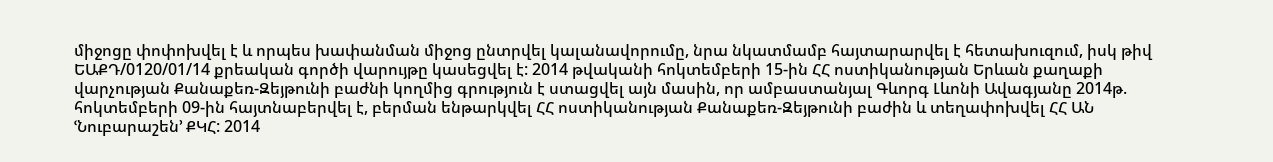միջոցը փոփոխվել է և որպես խափանման միջոց ընտրվել կալանավորումը, նրա նկատմամբ հայտարարվել է հետախուզում, իսկ թիվ ԵԱՔԴ/0120/01/14 քրեական գործի վարույթը կասեցվել է: 2014 թվականի հոկտեմբերի 15-ին ՀՀ ոստիկանության Երևան քաղաքի վարչության Քանաքեռ-Զեյթունի բաժնի կողմից գրություն է ստացվել այն մասին, որ ամբաստանյալ Գևորգ Լևոնի Ավագյանը 2014թ. հոկտեմբերի 09-ին հայտնաբերվել է, բերման ենթարկվել ՀՀ ոստիկանության Քանաքեռ-Զեյթունի բաժին և տեղափոխվել ՀՀ ԱՆ ՙՆուբարաշեն՚ ՔԿՀ: 2014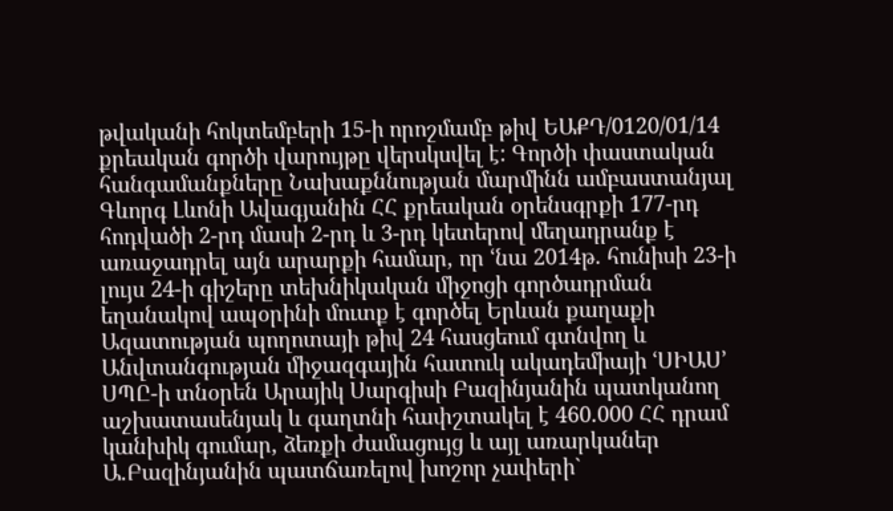թվականի հոկտեմբերի 15-ի որոշմամբ թիվ ԵԱՔԴ/0120/01/14 քրեական գործի վարույթը վերսկսվել է: Գործի փաստական հանգամանքները Նախաքննության մարմինն ամբաստանյալ Գևորգ Լևոնի Ավագյանին ՀՀ քրեական օրենսգրքի 177-րդ հոդվածի 2-րդ մասի 2-րդ և 3-րդ կետերով մեղադրանք է առաջադրել այն արարքի համար, որ ՙնա 2014թ. հունիսի 23-ի լույս 24-ի գիշերը տեխնիկական միջոցի գործադրման եղանակով ապօրինի մուտք է գործել Երևան քաղաքի Ազատության պողոտայի թիվ 24 հասցեում գտնվող և Անվտանգության միջազգային հատուկ ակադեմիայի ՙՍԻԱՍ՚ ՍՊԸ-ի տնօրեն Արայիկ Սարգիսի Բազինյանին պատկանող աշխատասենյակ և գաղտնի հափշտակել է 460.000 ՀՀ դրամ կանխիկ գումար, ձեռքի ժամացույց և այլ առարկաներ Ա.Բազինյանին պատճառելով խոշոր չափերի`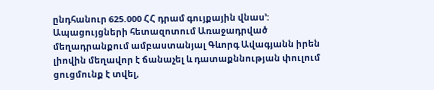ընդհանուր 625.000 ՀՀ դրամ գույքային վնաս՚: Ապացույցների հետազոտում Առաջադրված մեղադրանքում ամբաստանյալ Գևորգ Ավագյանն իրեն լիովին մեղավոր է ճանաչել և դատաքննության փուլում ցուցմունք է տվել,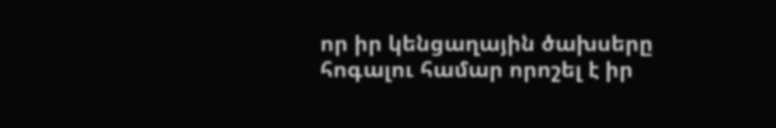որ իր կենցաղային ծախսերը հոգալու համար որոշել է իր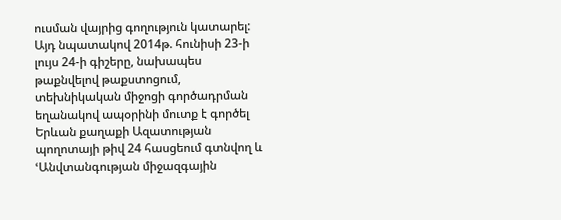ուսման վայրից գողություն կատարել: Այդ նպատակով 2014թ. հունիսի 23-ի լույս 24-ի գիշերը, նախապես թաքնվելով թաքստոցում, տեխնիկական միջոցի գործադրման եղանակով ապօրինի մուտք է գործել Երևան քաղաքի Ազատության պողոտայի թիվ 24 հասցեում գտնվող և ՙԱնվտանգության միջազգային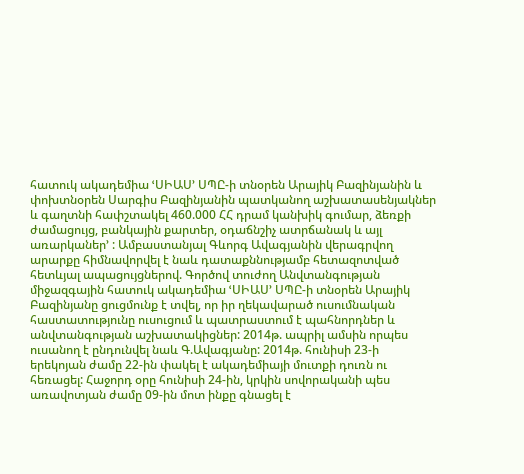հատուկ ակադեմիա ՙՍԻԱՍ՚ ՍՊԸ-ի տնօրեն Արայիկ Բազինյանին և փոխտնօրեն Սարգիս Բազինյանին պատկանող աշխատասենյակներ և գաղտնի հափշտակել 460.000 ՀՀ դրամ կանխիկ գումար, ձեռքի ժամացույց, բանկային քարտեր, օդաճնշիչ ատրճանակ և այլ առարկաներ՚ : Ամբաստանյալ Գևորգ Ավագյանին վերագրվող արարքը հիմնավորվել է նաև դատաքննությամբ հետազոտված հետևյալ ապացույցներով. Գործով տուժող Անվտանգության միջազգային հատուկ ակադեմիա ՙՍԻԱՍ՚ ՍՊԸ-ի տնօրեն Արայիկ Բազինյանը ցուցմունք է տվել, որ իր ղեկավարած ուսումնական հաստատությունը ուսուցում և պատրաստում է պահնորդներ և անվտանգության աշխատակիցներ: 2014թ. ապրիլ ամսին որպես ուսանող է ընդունվել նաև Գ.Ավագյանը: 2014թ. հունիսի 23-ի երեկոյան ժամը 22-ին փակել է ակադեմիայի մուտքի դուռն ու հեռացել: Հաջորդ օրը հունիսի 24-ին, կրկին սովորականի պես առավոտյան ժամը 09-ին մոտ ինքը գնացել է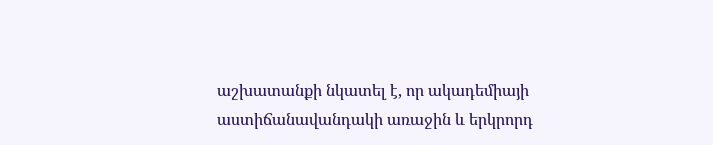աշխատանքի նկատել է, որ ակադեմիայի աստիճանավանդակի առաջին և երկրորդ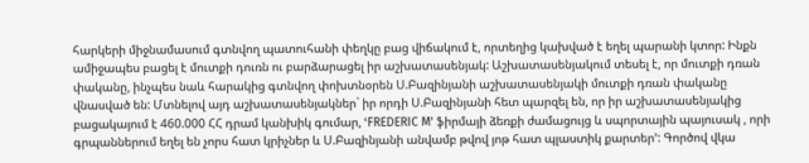հարկերի միջնամասում գտնվող պատուհանի փեղկը բաց վիճակում է, որտեղից կախված է եղել պարանի կտոր: Ինքն ամիջապես բացել է մուտքի դուռն ու բարձարացել իր աշխատասենյակ: Աշխատասենյակում տեսել է, որ մուտքի դռան փականը, ինչպես նաև հարակից գտնվող փոխտնօրեն Ս.Բազինյանի աշխատասենյակի մուտքի դռան փականը վնասված են: Մտնելով այդ աշխատասենյակներ` իր որդի Ս.Բազինյանի հետ պարզել են, որ իր աշխատասենյակից բացակայում է 460.000 ՀՀ դրամ կանխիկ գումար, ՙFREDERIC M՚ ֆիրմայի ձեռքի ժամացույց և սպորտային պայուսակ , որի գրպաններում եղել են չորս հատ կրիչներ և Ս.Բազինյանի անվամբ թվով յոթ հատ պլաստիկ քարտեր՚: Գործով վկա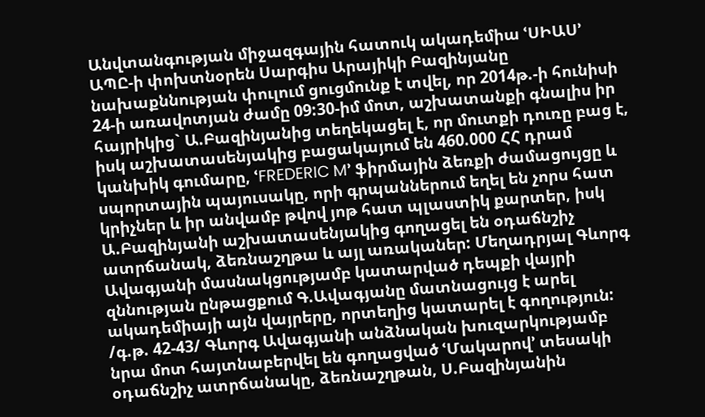Անվտանգության միջազգային հատուկ ակադեմիա ՙՍԻԱՍ՚ ԱՊԸ-ի փոխտնօրեն Սարգիս Արայիկի Բազինյանը նախաքննության փուլում ցուցմունք է տվել, որ 2014թ.-ի հունիսի 24-ի առավոտյան ժամը 09:30-իմ մոտ, աշխատանքի գնալիս իր հայրիկից` Ա.Բազինյանից տեղեկացել է, որ մուտքի դուռը բաց է, իսկ աշխատասենյակից բացակայում են 460.000 ՀՀ դրամ կանխիկ գումարը, ՙFREDERIC M՚ ֆիրմային ձեռքի ժամացույցը և սպորտային պայուսակը, որի գրպաններում եղել են չորս հատ կրիչներ և իր անվամբ թվով յոթ հատ պլաստիկ քարտեր, իսկ Ա.Բազինյանի աշխատասենյակից գողացել են օդաճնշիչ ատրճանակ, ձեռնաշղթա և այլ առականեր: Մեղադրյալ Գևորգ Ավագյանի մասնակցությամբ կատարված դեպքի վայրի զննության ընթացքում Գ.Ավագյանը մատնացույց է արել ակադեմիայի այն վայրերը, որտեղից կատարել է գողություն: /գ.թ. 42-43/ Գևորգ Ավագյանի անձնական խուզարկությամբ նրա մոտ հայտնաբերվել են գողացված ՙՄակարով՚ տեսակի օդաճնշիչ ատրճանակը, ձեռնաշղթան, Ս.Բազինյանին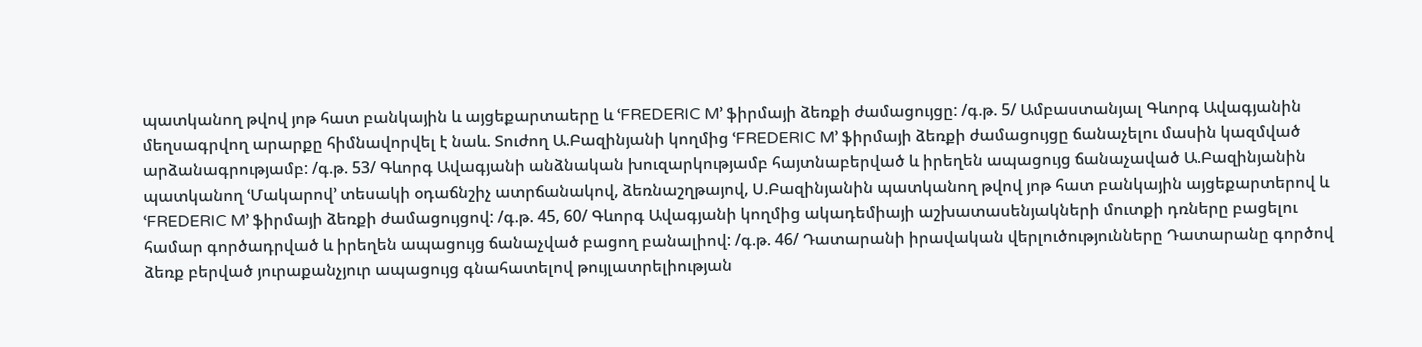պատկանող թվով յոթ հատ բանկային և այցեքարտաերը և ՙFREDERIC M՚ ֆիրմայի ձեռքի ժամացույցը: /գ.թ. 5/ Ամբաստանյալ Գևորգ Ավագյանին մեղսագրվող արարքը հիմնավորվել է նաև. Տուժող Ա.Բազինյանի կողմից ՙFREDERIC M՚ ֆիրմայի ձեռքի ժամացույցը ճանաչելու մասին կազմված արձանագրությամբ: /գ.թ. 53/ Գևորգ Ավագյանի անձնական խուզարկությամբ հայտնաբերված և իրեղեն ապացույց ճանաչաված Ա.Բազինյանին պատկանող ՙՄակարով՚ տեսակի օդաճնշիչ ատրճանակով, ձեռնաշղթայով, Ս.Բազինյանին պատկանող թվով յոթ հատ բանկային այցեքարտերով և ՙFREDERIC M՚ ֆիրմայի ձեռքի ժամացույցով: /գ.թ. 45, 60/ Գևորգ Ավագյանի կողմից ակադեմիայի աշխատասենյակների մուտքի դռները բացելու համար գործադրված և իրեղեն ապացույց ճանաչված բացող բանալիով: /գ.թ. 46/ Դատարանի իրավական վերլուծությունները Դատարանը գործով ձեռք բերված յուրաքանչյուր ապացույց գնահատելով թույլատրելիության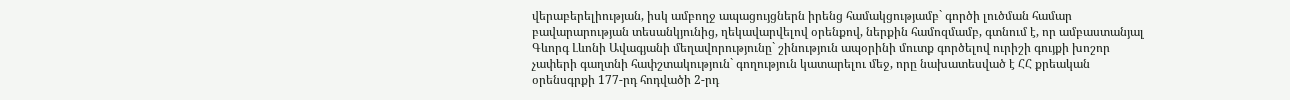վերաբերելիության, իսկ ամբողջ ապացույցներն իրենց համակցությամբ` գործի լուծման համար բավարարության տեսանկյունից, ղեկավարվելով օրենքով, ներքին համոզմամբ, գտնում է, որ ամբաստանյալ Գևորգ Լևոնի Ավագյանի մեղավորությունը` շինություն ապօրինի մուտք գործելով ուրիշի գույքի խոշոր չափերի գաղտնի հափշտակություն` գողություն կատարելու մեջ, որը նախատեսված է ՀՀ քրեական օրենսգրքի 177-րդ հոդվածի 2-րդ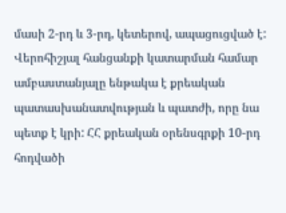մասի 2-րդ և 3-րդ, կետերով, ապացուցված է: Վերոհիշյալ հանցանքի կատարման համար ամբաստանյալը ենթակա է քրեական պատասխանատվության և պատժի, որը նա պետք է կրի: ՀՀ քրեական օրենսգրքի 10-րդ հոդվածի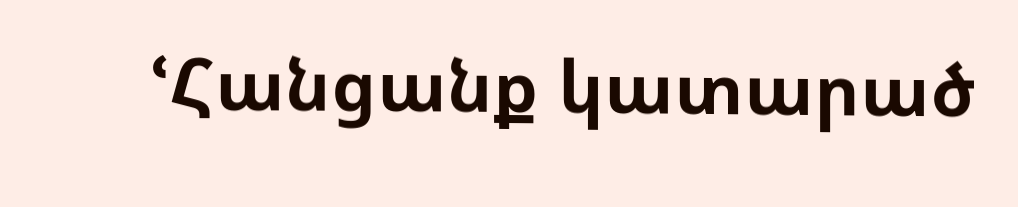ՙՀանցանք կատարած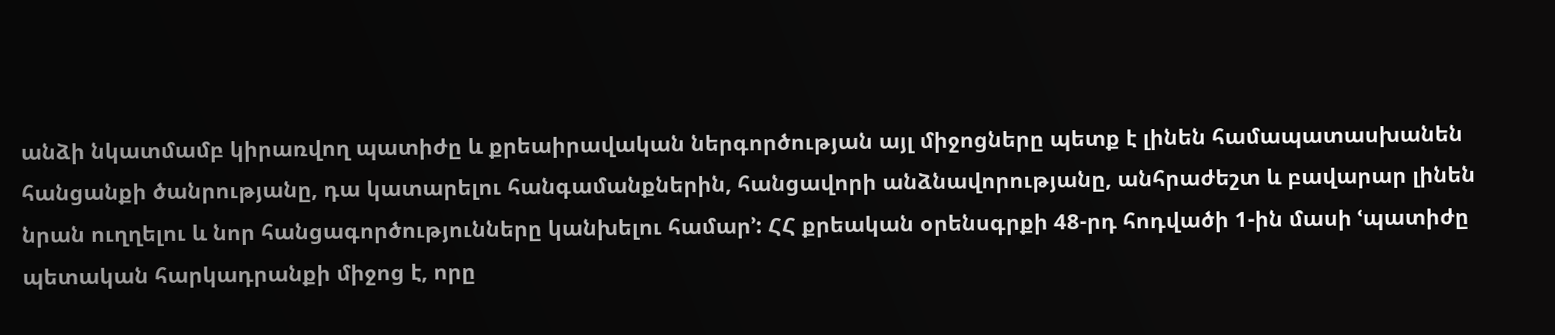անձի նկատմամբ կիրառվող պատիժը և քրեաիրավական ներգործության այլ միջոցները պետք է լինեն համապատասխանեն հանցանքի ծանրությանը, դա կատարելու հանգամանքներին, հանցավորի անձնավորությանը, անհրաժեշտ և բավարար լինեն նրան ուղղելու և նոր հանցագործությունները կանխելու համար՚: ՀՀ քրեական օրենսգրքի 48-րդ հոդվածի 1-ին մասի ՙպատիժը պետական հարկադրանքի միջոց է, որը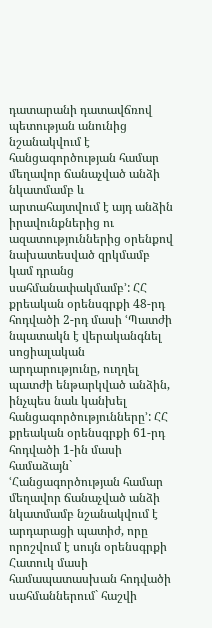դատարանի դատավճռով պետության անունից նշանակվում է հանցագործության համար մեղավոր ճանաչված անձի նկատմամբ և արտահայտվում է այդ անձին իրավունքներից ու ազատություններից օրենքով նախատեսված զրկմամբ կամ դրանց սահմանափակմամբ՚: ՀՀ քրեական օրենսգրքի 48-րդ հոդվածի 2-րդ մասի ՙՊատժի նպատակն է վերականգնել սոցիալական արդարությունը, ուղղել պատժի ենթարկված անձին, ինչպես նաև կանխել հանցագործությունները՚: ՀՀ քրեական օրենսգրքի 61-րդ հոդվածի 1-ին մասի համաձայն` ՙՀանցագործության համար մեղավոր ճանաչված անձի նկատմամբ նշանակվում է արդարացի պատիժ, որը որոշվում է սույն օրենսգրքի Հատուկ մասի համապատասխան հոդվածի սահմաններում` հաշվի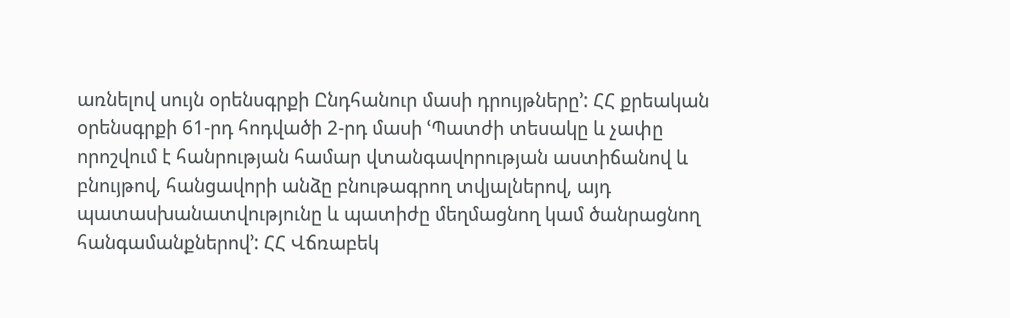առնելով սույն օրենսգրքի Ընդհանուր մասի դրույթները՚: ՀՀ քրեական օրենսգրքի 61-րդ հոդվածի 2-րդ մասի ՙՊատժի տեսակը և չափը որոշվում է հանրության համար վտանգավորության աստիճանով և բնույթով, հանցավորի անձը բնութագրող տվյալներով, այդ պատասխանատվությունը և պատիժը մեղմացնող կամ ծանրացնող հանգամանքներով՚: ՀՀ Վճռաբեկ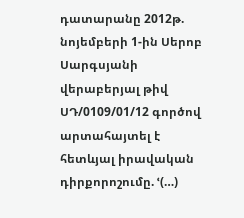դատարանը 2012թ. նոյեմբերի 1-ին Սերոբ Սարգսյանի վերաբերյալ թիվ ՍԴ/0109/01/12 գործով արտահայտել է հետևյալ իրավական դիրքորոշումը. ՙ(…)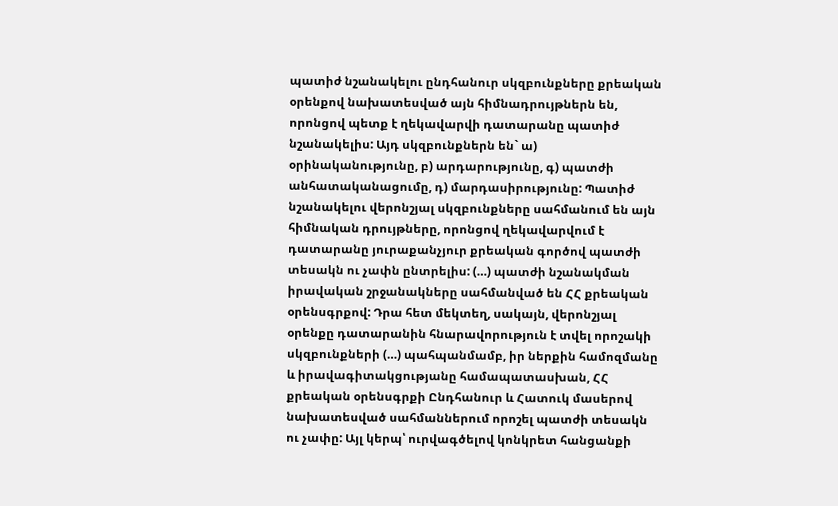պատիժ նշանակելու ընդհանուր սկզբունքները քրեական օրենքով նախատեսված այն հիմնադրույթներն են, որոնցով պետք է ղեկավարվի դատարանը պատիժ նշանակելիս: Այդ սկզբունքներն են` ա) օրինականությունը, բ) արդարությունը, գ) պատժի անհատականացումը, դ) մարդասիրությունը: Պատիժ նշանակելու վերոնշյալ սկզբունքները սահմանում են այն հիմնական դրույթները, որոնցով ղեկավարվում է դատարանը յուրաքանչյուր քրեական գործով պատժի տեսակն ու չափն ընտրելիս: (…) պատժի նշանակման իրավական շրջանակները սահմանված են ՀՀ քրեական օրենսգրքով: Դրա հետ մեկտեղ, սակայն, վերոնշյալ օրենքը դատարանին հնարավորություն է տվել որոշակի սկզբունքների (…) պահպանմամբ, իր ներքին համոզմանը և իրավագիտակցությանը համապատասխան, ՀՀ քրեական օրենսգրքի Ընդհանուր և Հատուկ մասերով նախատեսված սահմաններում որոշել պատժի տեսակն ու չափը: Այլ կերպ՝ ուրվագծելով կոնկրետ հանցանքի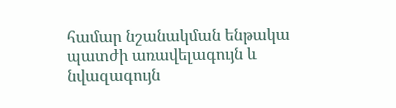համար նշանակման ենթակա պատժի առավելագույն և նվազագույն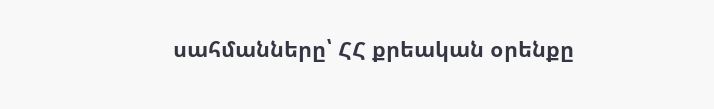սահմանները՝ ՀՀ քրեական օրենքը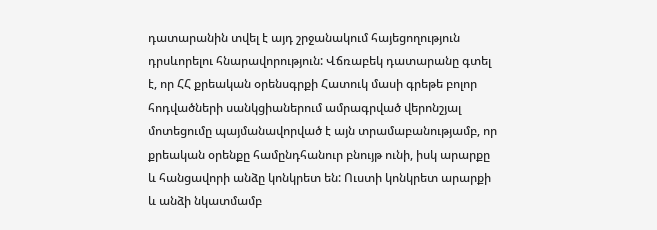դատարանին տվել է այդ շրջանակում հայեցողություն դրսևորելու հնարավորություն: Վճռաբեկ դատարանը գտել է, որ ՀՀ քրեական օրենսգրքի Հատուկ մասի գրեթե բոլոր հոդվածների սանկցիաներում ամրագրված վերոնշյալ մոտեցումը պայմանավորված է այն տրամաբանությամբ, որ քրեական օրենքը համընդհանուր բնույթ ունի, իսկ արարքը և հանցավորի անձը կոնկրետ են: Ուստի կոնկրետ արարքի և անձի նկատմամբ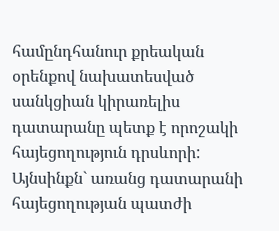համընդհանուր քրեական օրենքով նախատեսված սանկցիան կիրառելիս դատարանը պետք է որոշակի հայեցողություն դրսևորի: Այնսինքն` առանց դատարանի հայեցողության պատժի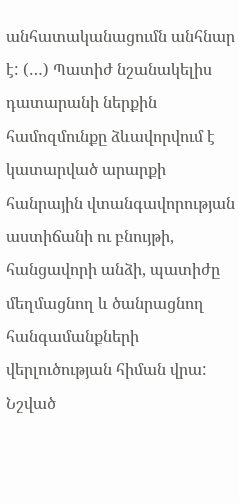անհատականացումն անհնար է: (…) Պատիժ նշանակելիս դատարանի ներքին համոզմունքը ձևավորվում է կատարված արարքի հանրային վտանգավորության աստիճանի ու բնույթի, հանցավորի անձի, պատիժը մեղմացնող և ծանրացնող հանգամանքների վերլուծության հիման վրա: Նշված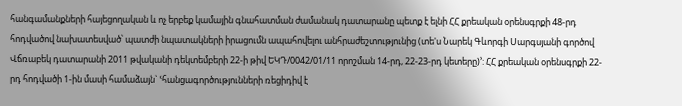հանգամանքների հայեցողական և ոչ երբեք կամային գնահատման ժամանակ դատարանը պետք է ելնի ՀՀ քրեական օրենսգրքի 48-րդ հոդվածով նախատեսված՝ պատժի նպատակների իրացումն ապահովելու անհրաժեշտությունից (տե'ս Նարեկ Գևորգի Սարգսյանի գործով Վճռաբեկ դատարանի 2011 թվականի դեկտեմբերի 22-ի թիվ ԵԿԴ/0042/01/11 որոշման 14-րդ, 22-23-րդ կետերը)՚: ՀՀ քրեական օրենսգրքի 22-րդ հոդվածի 1-ին մասի համաձայն` ՙհանցագործությունների ռեցիդիվ է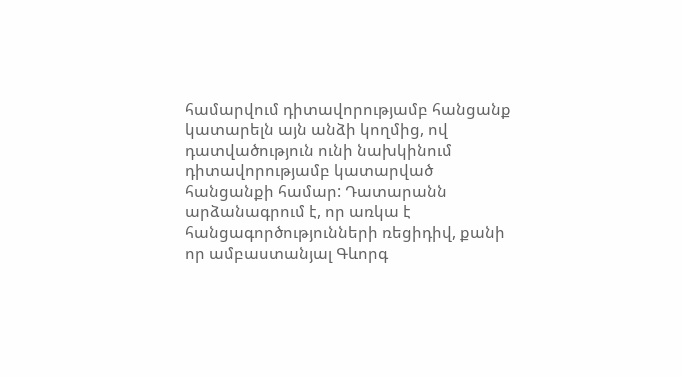համարվում դիտավորությամբ հանցանք կատարելն այն անձի կողմից, ով դատվածություն ունի նախկինում դիտավորությամբ կատարված հանցանքի համար: Դատարանն արձանագրում է, որ առկա է հանցագործությունների ռեցիդիվ, քանի որ ամբաստանյալ Գևորգ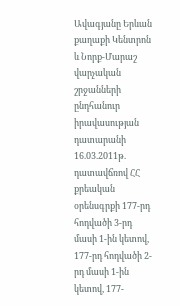Ավագյանը Երևան քաղաքի Կենտրոն և Նորք-Մարաշ վարչական շրջանների ընդհանուր իրավասության դատարանի 16.03.2011թ. դատավճռով ՀՀ քրեական օրենսգրքի 177-րդ հոդվածի 3-րդ մասի 1-ին կետով, 177-րդ հոդվածի 2-րդ մասի 1-ին կետով, 177-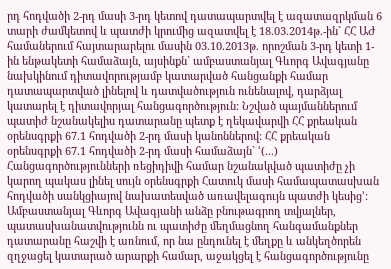րդ հոդվածի 2-րդ մասի 3-րդ կետով դատապարտվել է ազատազրկման 6 տարի ժամկետով և պատժի կրումից ազատվել է 18.03.2014թ.-ին` ՀՀ ԱԺ համաներում հայտարարելու մասին 03.10.2013թ. որոշման 3-րդ կետի 1-ին ենթակետի համաձայն, այսինքն` ամբաստանյալ Գևորգ Ավագյանը նախկինում դիտավորությամբ կատարված հանցանքի համար դատապարտված լինելով և դատվածություն ունենալով, դարձյալ կատարել է դիտավորյալ հանցագործություն: Նշված պայմաններում պատիժ նշանակելիս դատարանը պետք է ղեկավարվի ՀՀ քրեական օրենսգրքի 67.1 հոդվածի 2-րդ մասի կանոններով: ՀՀ քրեական օրենսգրքի 67.1 հոդվածի 2-րդ մասի համաձայն` ՙ(...) Հանցագործությունների ռեցիդիվի համար նշանակված պատիժը չի կարող պակաս լինել սույն օրենսգրքի Հատուկ մասի համապատասխան հոդվածի սանկցիայով նախատեսված առավելագույն պատժի կեսից՚: Ամբաստանյալ Գևորգ Ավագյանի անձը բնութագրող տվյալներ, պատասխանատվությունն ու պատիժը մեղմացնող հանգամանքներ դատարանը հաշվի է առնում, որ նա ընդունել է մեղքը և անկեղծորեն զղջացել կատարած արարքի համար, աջակցել է հանցագործությունը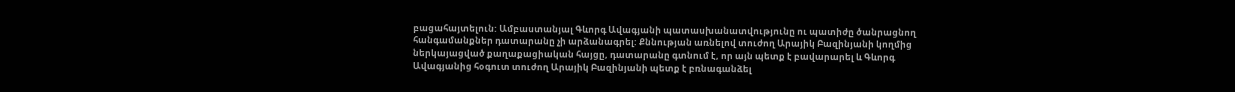բացահայտելուն: Ամբաստանյալ Գևորգ Ավագյանի պատասխանատվությունը ու պատիժը ծանրացնող հանգամանքներ դատարանը չի արձանագրել: Քննության առնելով տուժող Արայիկ Բազինյանի կողմից ներկայացված քաղաքացիական հայցը, դատարանը գտնում է, որ այն պետք է բավարարել և Գևորգ Ավագյանից հօգուտ տուժող Արայիկ Բազինյանի պետք է բռնագանձել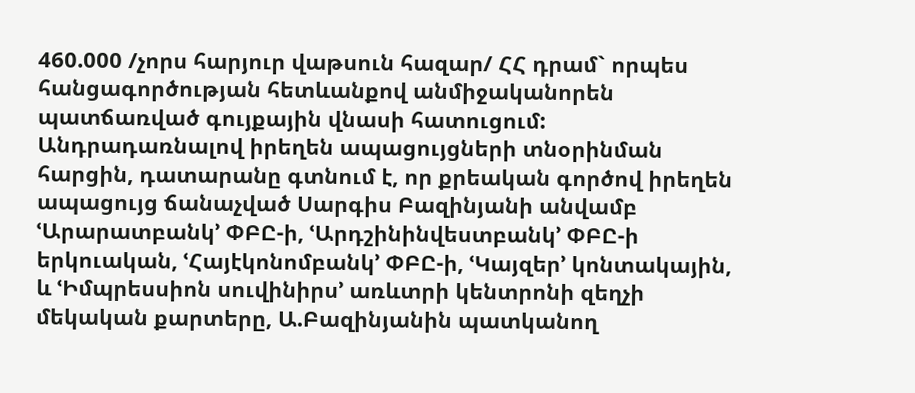460.000 /չորս հարյուր վաթսուն հազար/ ՀՀ դրամ` որպես հանցագործության հետևանքով անմիջականորեն պատճառված գույքային վնասի հատուցում: Անդրադառնալով իրեղեն ապացույցների տնօրինման հարցին, դատարանը գտնում է, որ քրեական գործով իրեղեն ապացույց ճանաչված Սարգիս Բազինյանի անվամբ ՙԱրարատբանկ՚ ՓԲԸ-ի, ՙԱրդշինինվեստբանկ՚ ՓԲԸ-ի երկուական, ՙՀայէկոնոմբանկ՚ ՓԲԸ-ի, ՙԿայզեր՚ կոնտակային, և ՙԻմպրեսսիոն սուվինիրս՚ առևտրի կենտրոնի զեղչի մեկական քարտերը, Ա.Բազինյանին պատկանող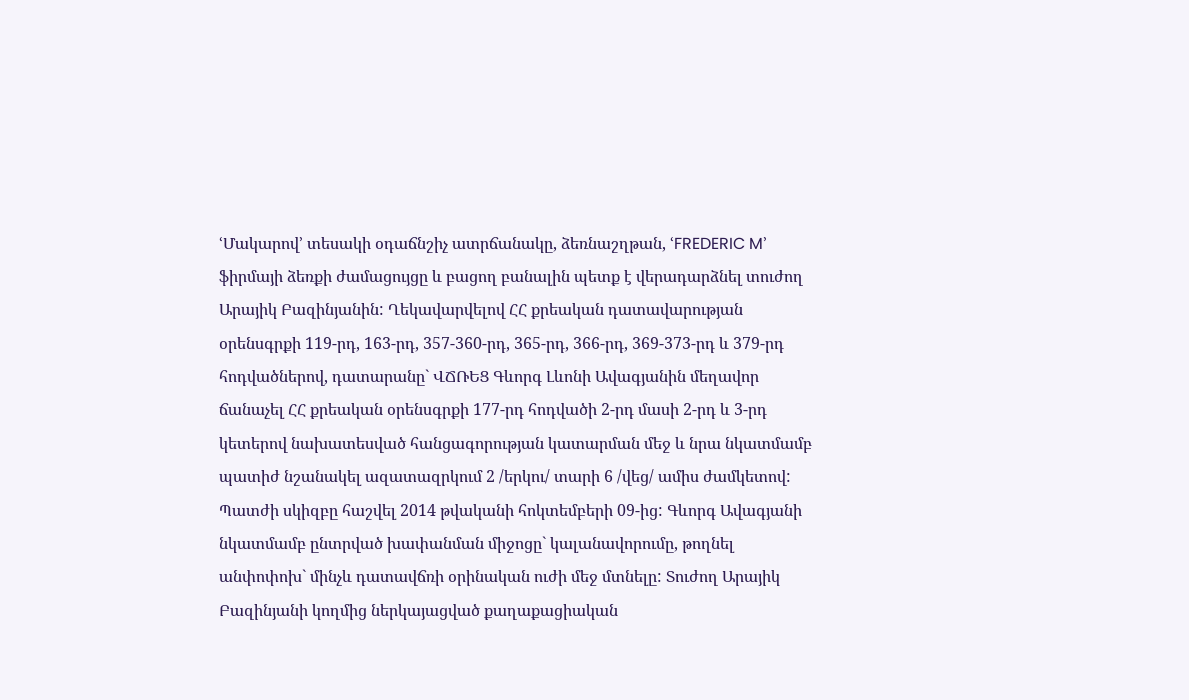ՙՄակարով՚ տեսակի օդաճնշիչ ատրճանակը, ձեռնաշղթան, ՙFREDERIC M՚ ֆիրմայի ձեռքի ժամացույցը և բացող բանալին պետք է վերադարձնել տուժող Արայիկ Բազինյանին: Ղեկավարվելով ՀՀ քրեական դատավարության օրենսգրքի 119-րդ, 163-րդ, 357-360-րդ, 365-րդ, 366-րդ, 369-373-րդ և 379-րդ հոդվածներով, դատարանը` ՎՃՌԵՑ Գևորգ Լևոնի Ավագյանին մեղավոր ճանաչել ՀՀ քրեական օրենսգրքի 177-րդ հոդվածի 2-րդ մասի 2-րդ և 3-րդ կետերով նախատեսված հանցագորության կատարման մեջ և նրա նկատմամբ պատիժ նշանակել ազատազրկում 2 /երկու/ տարի 6 /վեց/ ամիս ժամկետով: Պատժի սկիզբը հաշվել 2014 թվականի հոկտեմբերի 09-ից: Գևորգ Ավագյանի նկատմամբ ընտրված խափանման միջոցը` կալանավորումը, թողնել անփոփոխ` մինչև դատավճռի օրինական ուժի մեջ մտնելը: Տուժող Արայիկ Բազինյանի կողմից ներկայացված քաղաքացիական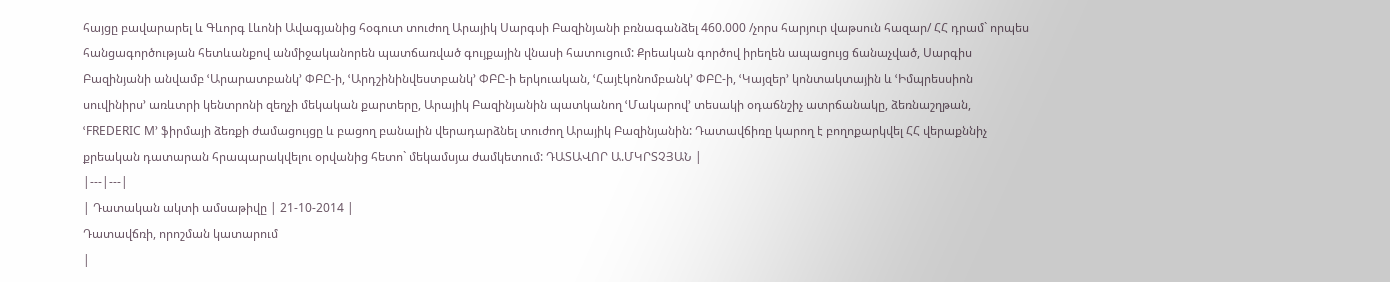հայցը բավարարել և Գևորգ Լևոնի Ավագյանից հօգուտ տուժող Արայիկ Սարգսի Բազինյանի բռնագանձել 460.000 /չորս հարյուր վաթսուն հազար/ ՀՀ դրամ` որպես հանցագործության հետևանքով անմիջականորեն պատճառված գույքային վնասի հատուցում: Քրեական գործով իրեղեն ապացույց ճանաչված, Սարգիս Բազինյանի անվամբ ՙԱրարատբանկ՚ ՓԲԸ-ի, ՙԱրդշինինվեստբանկ՚ ՓԲԸ-ի երկուական, ՙՀայէկոնոմբանկ՚ ՓԲԸ-ի, ՙԿայզեր՚ կոնտակտային և ՙԻմպրեսսիոն սուվինիրս՚ առևտրի կենտրոնի զեղչի մեկական քարտերը, Արայիկ Բազինյանին պատկանող ՙՄակարով՚ տեսակի օդաճնշիչ ատրճանակը, ձեռնաշղթան, ՙFREDERIC M՚ ֆիրմայի ձեռքի ժամացույցը և բացող բանալին վերադարձնել տուժող Արայիկ Բազինյանին: Դատավճիռը կարող է բողոքարկվել ՀՀ վերաքննիչ քրեական դատարան հրապարակվելու օրվանից հետո` մեկամսյա ժամկետում: ԴԱՏԱՎՈՐ Ա.ՄԿՐՏՉՅԱՆ |
|---|---|
| Դատական ակտի ամսաթիվը | 21-10-2014 |
Դատավճռի, որոշման կատարում
|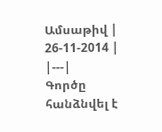Ամսաթիվ | 26-11-2014 |
|---|
Գործը հանձնվել է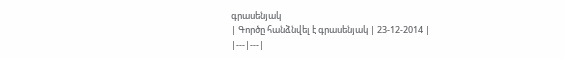գրասենյակ
| Գործը հանձնվել է գրասենյակ | 23-12-2014 |
|---|---|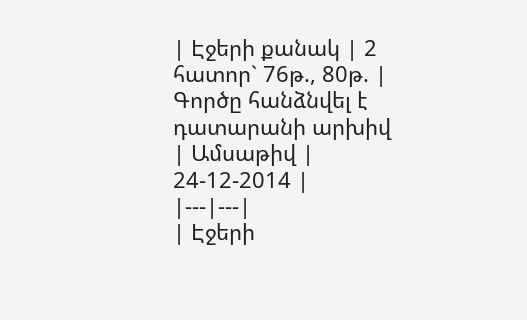| Էջերի քանակ | 2 հատոր` 76թ., 80թ. |
Գործը հանձնվել է դատարանի արխիվ
| Ամսաթիվ | 24-12-2014 |
|---|---|
| Էջերի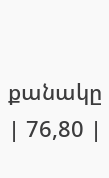քանակը | 76,80 |